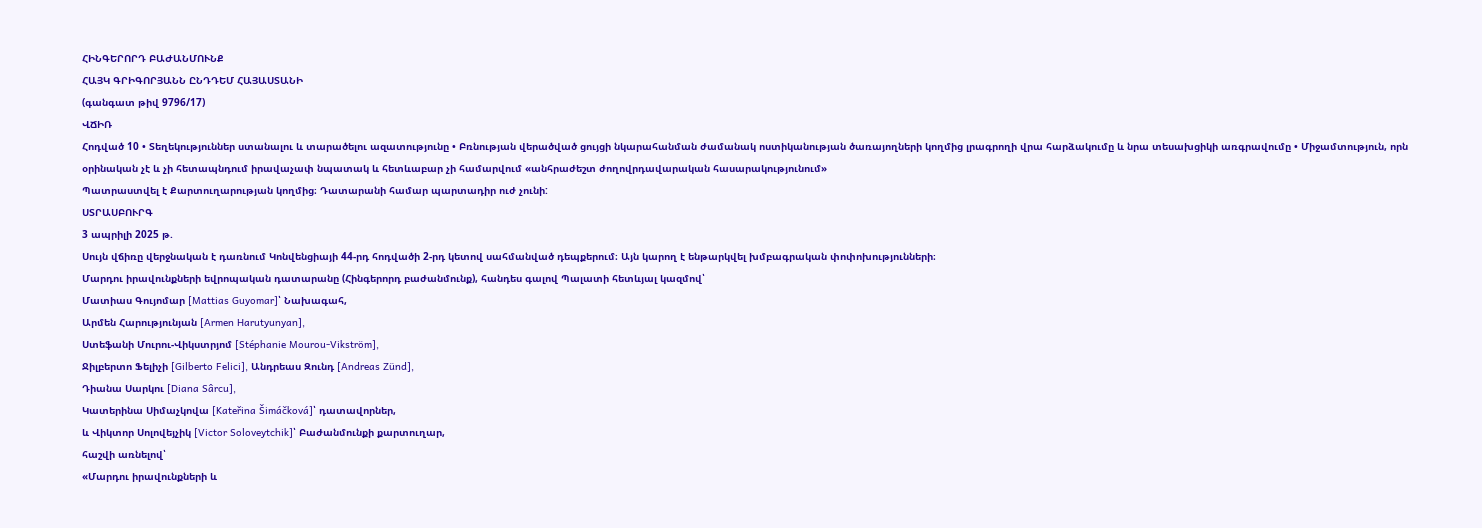ՀԻՆԳԵՐՈՐԴ ԲԱԺԱՆՄՈՒՆՔ
ՀԱՅԿ ԳՐԻԳՈՐՅԱՆՆ ԸՆԴԴԵՄ ՀԱՅԱՍՏԱՆԻ
(գանգատ թիվ 9796/17)
ՎՃԻՌ
Հոդված 10 • Տեղեկություններ ստանալու և տարածելու ազատությունը • Բռնության վերածված ցույցի նկարահանման ժամանակ ոստիկանության ծառայողների կողմից լրագրողի վրա հարձակումը և նրա տեսախցիկի առգրավումը • Միջամտություն, որն օրինական չէ և չի հետապնդում իրավաչափ նպատակ և հետևաբար չի համարվում «անհրաժեշտ ժողովրդավարական հասարակությունում»
Պատրաստվել է Քարտուղարության կողմից։ Դատարանի համար պարտադիր ուժ չունի:
ՍՏՐԱՍԲՈՒՐԳ
3 ապրիլի 2025 թ.
Սույն վճիռը վերջնական է դառնում Կոնվենցիայի 44-րդ հոդվածի 2-րդ կետով սահմանված դեպքերում։ Այն կարող է ենթարկվել խմբագրական փոփոխությունների։
Մարդու իրավունքների եվրոպական դատարանը (Հինգերորդ բաժանմունք), հանդես գալով Պալատի հետևյալ կազմով՝
Մատիաս Գույոմար [Mattias Guyomar]՝ Նախագահ,
Արմեն Հարությունյան [Armen Harutyunyan],
Ստեֆանի Մուրու-Վիկստրյոմ [Stéphanie Mourou-Vikström],
Ջիլբերտո Ֆելիչի [Gilberto Felici], Անդրեաս Զունդ [Andreas Zünd],
Դիանա Սարկու [Diana Sârcu],
Կատերինա Սիմաչկովա [Kateřina Šimáčková]՝ դատավորներ,
և Վիկտոր Սոլովեյչիկ [Victor Soloveytchik]՝ Բաժանմունքի քարտուղար,
հաշվի առնելով՝
«Մարդու իրավունքների և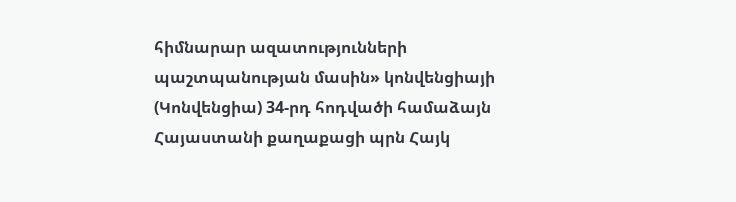հիմնարար ազատությունների պաշտպանության մասին» կոնվենցիայի (Կոնվենցիա) 34-րդ հոդվածի համաձայն Հայաստանի քաղաքացի պրն Հայկ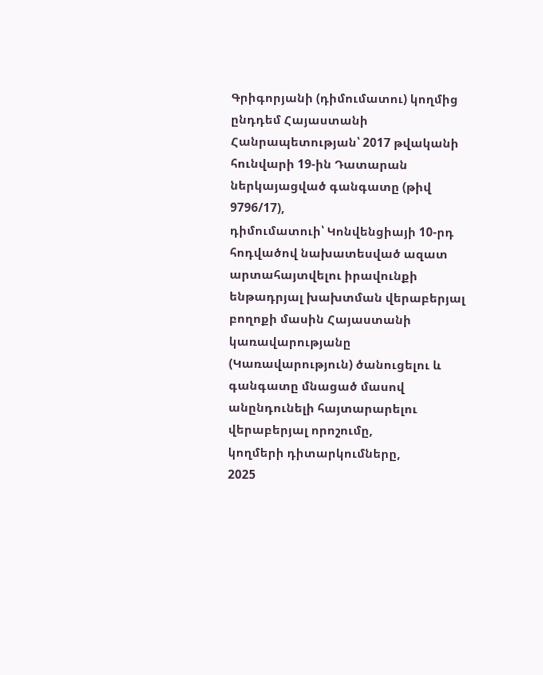Գրիգորյանի (դիմումատու) կողմից ընդդեմ Հայաստանի Հանրապետության՝ 2017 թվականի հունվարի 19-ին Դատարան ներկայացված գանգատը (թիվ 9796/17),
դիմումատուի՝ Կոնվենցիայի 10-րդ հոդվածով նախատեսված ազատ արտահայտվելու իրավունքի ենթադրյալ խախտման վերաբերյալ բողոքի մասին Հայաստանի կառավարությանը (Կառավարություն) ծանուցելու և գանգատը մնացած մասով անընդունելի հայտարարելու վերաբերյալ որոշումը,
կողմերի դիտարկումները,
2025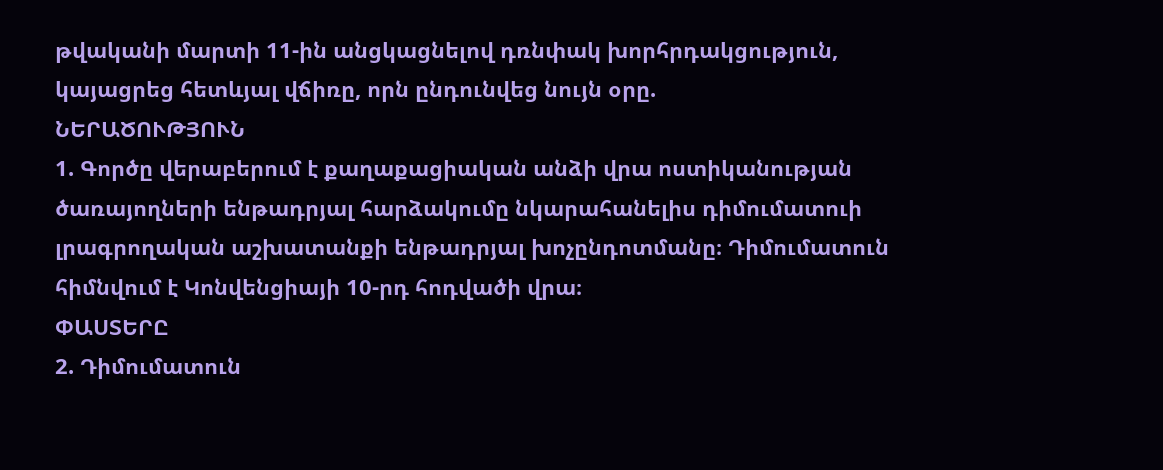թվականի մարտի 11-ին անցկացնելով դռնփակ խորհրդակցություն,
կայացրեց հետևյալ վճիռը, որն ընդունվեց նույն օրը.
ՆԵՐԱԾՈՒԹՅՈՒՆ
1. Գործը վերաբերում է քաղաքացիական անձի վրա ոստիկանության ծառայողների ենթադրյալ հարձակումը նկարահանելիս դիմումատուի լրագրողական աշխատանքի ենթադրյալ խոչընդոտմանը։ Դիմումատուն հիմնվում է Կոնվենցիայի 10-րդ հոդվածի վրա։
ՓԱՍՏԵՐԸ
2. Դիմումատուն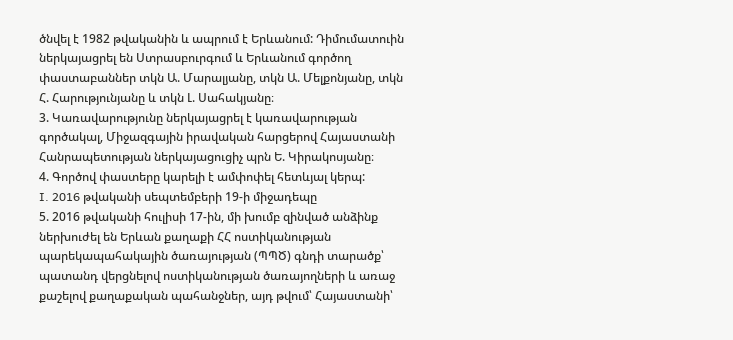ծնվել է 1982 թվականին և ապրում է Երևանում: Դիմումատուին ներկայացրել են Ստրասբուրգում և Երևանում գործող փաստաբաններ տկն Ա. Մարալյանը, տկն Ա. Մելքոնյանը, տկն Հ. Հարությունյանը և տկն Լ. Սահակյանը։
3. Կառավարությունը ներկայացրել է կառավարության գործակալ, Միջազգային իրավական հարցերով Հայաստանի Հանրապետության ներկայացուցիչ պրն Ե. Կիրակոսյանը։
4. Գործով փաստերը կարելի է ամփոփել հետևյալ կերպ:
I. 2016 թվականի սեպտեմբերի 19-ի միջադեպը
5. 2016 թվականի հուլիսի 17-ին, մի խումբ զինված անձինք ներխուժել են Երևան քաղաքի ՀՀ ոստիկանության պարեկապահակային ծառայության (ՊՊԾ) գնդի տարածք՝ պատանդ վերցնելով ոստիկանության ծառայողների և առաջ քաշելով քաղաքական պահանջներ, այդ թվում՝ Հայաստանի՝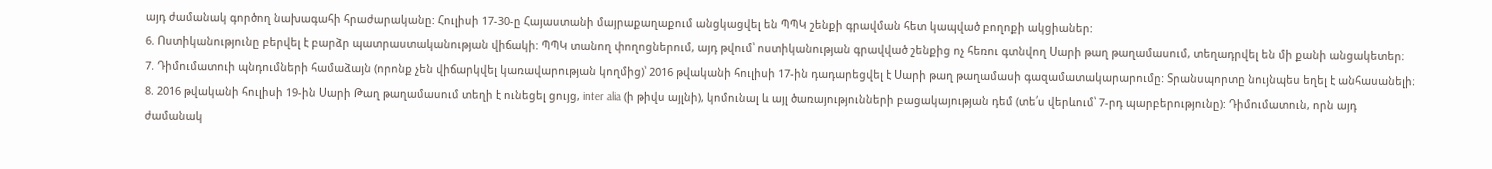այդ ժամանակ գործող նախագահի հրաժարականը: Հուլիսի 17-30-ը Հայաստանի մայրաքաղաքում անցկացվել են ՊՊԿ շենքի գրավման հետ կապված բողոքի ակցիաներ:
6. Ոստիկանությունը բերվել է բարձր պատրաստականության վիճակի: ՊՊԿ տանող փողոցներում, այդ թվում՝ ոստիկանության գրավված շենքից ոչ հեռու գտնվող Սարի թաղ թաղամասում, տեղադրվել են մի քանի անցակետեր։
7. Դիմումատուի պնդումների համաձայն (որոնք չեն վիճարկվել կառավարության կողմից)՝ 2016 թվականի հուլիսի 17-ին դադարեցվել է Սարի թաղ թաղամասի գազամատակարարումը: Տրանսպորտը նույնպես եղել է անհասանելի։
8. 2016 թվականի հուլիսի 19-ին Սարի Թաղ թաղամասում տեղի է ունեցել ցույց, inter alia (ի թիվս այլնի), կոմունալ և այլ ծառայությունների բացակայության դեմ (տե՛ս վերևում՝ 7-րդ պարբերությունը): Դիմումատուն, որն այդ ժամանակ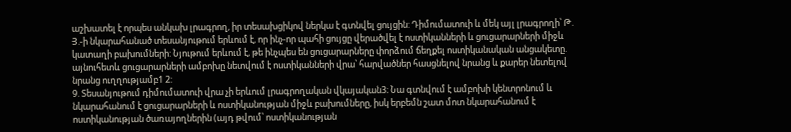աշխատել է որպես անկախ լրագրող, իր տեսախցիկով ներկա է գտնվել ցույցին: Դիմումատուի և մեկ այլ լրագրողի՝ Թ. Յ.-ի նկարահանած տեսանյութում երևում է, որ ինչ-որ պահի ցույցը վերածվել է ոստիկանների և ցուցարարների միջև կատաղի բախումների: Նյութում երևում է, թե ինչպես են ցուցարարները փորձում ճեղքել ոստիկանական անցակետը. այնուհետև ցուցարարների ամբոխը նետվում է ոստիկանների վրա՝ հարվածներ հասցնելով նրանց և քարեր նետելով նրանց ուղղությամբ1 2:
9. Տեսանյութում դիմումատուի վրա չի երևում լրագրողական վկայական3։ Նա գտնվում է ամբոխի կենտրոնում և նկարահանում է ցուցարարների և ոստիկանության միջև բախումները, իսկ երբեմն շատ մոտ նկարահանում է ոստիկանության ծառայողներին (այդ թվում՝ ոստիկանության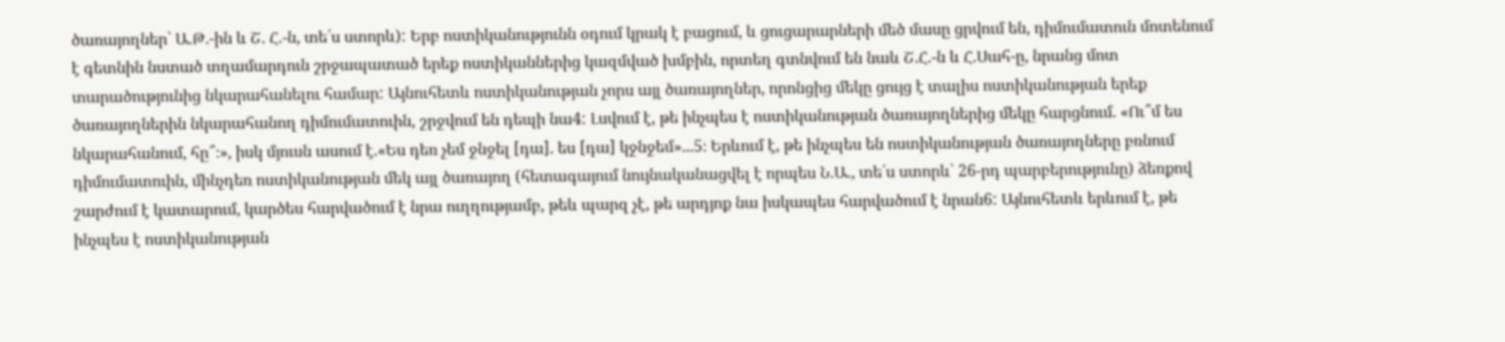ծառայողներ՝ Ա.Թ.-ին և Շ. Հ.-ն, տե՛ս ստորև): Երբ ոստիկանությունն օդում կրակ է բացում, և ցուցարարների մեծ մասը ցրվում են, դիմումատուն մոտենում է գետնին նստած տղամարդուն շրջապատած երեք ոստիկաններից կազմված խմբին, որտեղ գտնվում են նաև Շ.Հ.-ն և Հ.Սահ-ը, նրանց մոտ տարածությունից նկարահանելու համար: Այնուհետև ոստիկանության չորս այլ ծառայողներ, որոնցից մեկը ցույց է տալիս ոստիկանության երեք ծառայողներին նկարահանող դիմումատուին, շրջվում են դեպի նա4: Լսվում է, թե ինչպես է ոստիկանության ծառայողներից մեկը հարցնում. «Ու՞մ ես նկարահանում, հը՞։», իսկ մյուսն ասում է.«Ես դեռ չեմ ջնջել [դա]. ես [դա] կջնջեմ»...5։ Երևում է, թե ինչպես են ոստիկանության ծառայողները բռնում դիմումատուին, մինչդեռ ոստիկանության մեկ այլ ծառայող (հետագայում նույնականացվել է որպես Ն.Ա., տե՛ս ստորև՝ 26-րդ պարբերությունը) ձեռքով շարժում է կատարում, կարծես հարվածում է նրա ուղղությամբ, թեև պարզ չէ, թե արդյոք նա իսկապես հարվածում է նրան6: Այնուհետև երևում է, թե ինչպես է ոստիկանության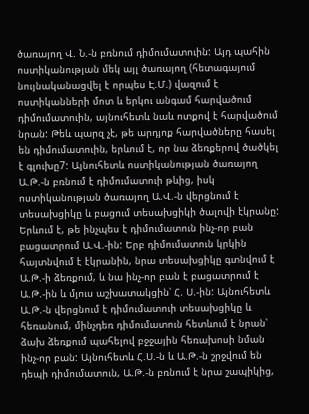ծառայող Վ. Ն.-ն բռնում դիմումատուին: Այդ պահին ոստիկանության մեկ այլ ծառայող (հետագայում նույնականացվել է որպես Է.Մ.) վազում է ոստիկանների մոտ և երկու անգամ հարվածում դիմումատուին, այնուհետև նաև ոտքով է հարվածում նրան: Թեև պարզ չէ, թե արդյոք հարվածները հասել են դիմումատուին, երևում է, որ նա ձեռքերով ծածկել է գլուխը7: Այնուհետև ոստիկանության ծառայող Ա.Թ.-ն բռնում է դիմումատուի թևից, իսկ ոստիկանության ծառայող Ա.Վ.-ն վերցնում է տեսախցիկը և բացում տեսախցիկի ծալովի էկրանը: Երևում է, թե ինչպես է դիմումատուն ինչ-որ բան բացատրում Ա.Վ.-ին: Երբ դիմումատուն կրկին հայտնվում է էկրանին, նրա տեսախցիկը գտնվում է Ա.Թ.-ի ձեռքում, և նա ինչ-որ բան է բացատրում է Ա.Թ.-ին և մյուս աշխատակցին՝ Հ. Ս.-ին: Այնուհետև Ա.Թ.-ն վերցնում է դիմումատուի տեսախցիկը և հեռանում, մինչդեռ դիմումատուն հետևում է նրան՝ ձախ ձեռքում պահելով բջջային հեռախոսի նման ինչ-որ բան: Այնուհետև Հ.Ս.-ն և Ա.Թ.-ն շրջվում են դեպի դիմումատուն, Ա.Թ.-ն բռնում է նրա շապիկից,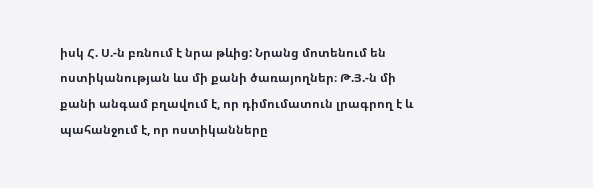իսկ Հ. Ս.-ն բռնում է նրա թևից: Նրանց մոտենում են ոստիկանության ևս մի քանի ծառայողներ։ Թ.Յ.-ն մի քանի անգամ բղավում է, որ դիմումատուն լրագրող է և պահանջում է, որ ոստիկանները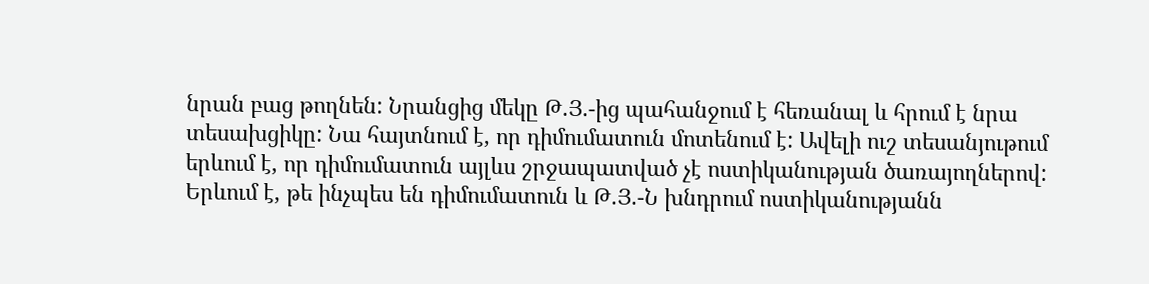նրան բաց թողնեն: Նրանցից մեկը Թ.Յ.-ից պահանջում է հեռանալ և հրում է նրա տեսախցիկը: Նա հայտնում է, որ դիմումատուն մոտենում է: Ավելի ուշ տեսանյութում երևում է, որ դիմումատուն այլևս շրջապատված չէ ոստիկանության ծառայողներով: Երևում է, թե ինչպես են դիմումատուն և Թ.Յ.-Ն խնդրում ոստիկանությանն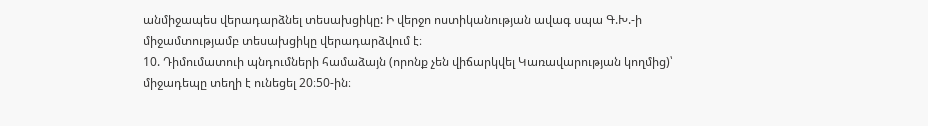անմիջապես վերադարձնել տեսախցիկը: Ի վերջո ոստիկանության ավագ սպա Գ.Խ.-ի միջամտությամբ տեսախցիկը վերադարձվում է։
10. Դիմումատուի պնդումների համաձայն (որոնք չեն վիճարկվել Կառավարության կողմից)՝ միջադեպը տեղի է ունեցել 20։50-ին։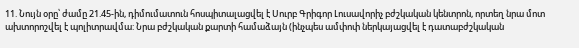11. Նույն օրը՝ ժամը 21.45-ին, դիմումատուն հոսպիտալացվել է Սուրբ Գրիգոր Լուսավորիչ բժշկական կենտրոն, որտեղ նրա մոտ ախտորոշվել է պոլիտրավմա: Նրա բժշկական քարտի համաձայն (ինչպես ամփոփ ներկայացվել է դատաբժշկական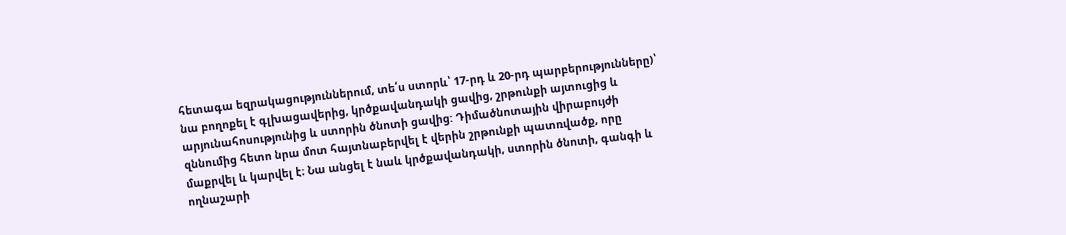հետագա եզրակացություններում, տե՛ս ստորև՝ 17-րդ և 20-րդ պարբերությունները)՝ նա բողոքել է գլխացավերից, կրծքավանդակի ցավից, շրթունքի այտուցից և արյունահոսությունից և ստորին ծնոտի ցավից: Դիմածնոտային վիրաբույժի զննումից հետո նրա մոտ հայտնաբերվել է վերին շրթունքի պատռվածք, որը մաքրվել և կարվել է։ Նա անցել է նաև կրծքավանդակի, ստորին ծնոտի, գանգի և ողնաշարի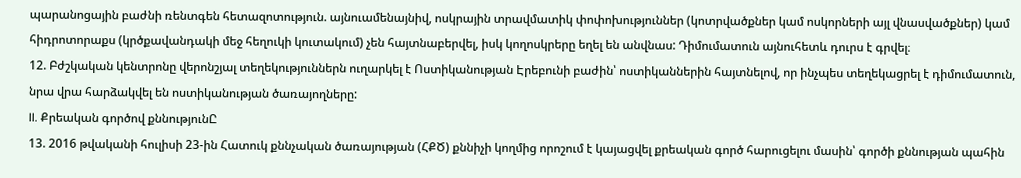պարանոցային բաժնի ռենտգեն հետազոտություն. այնուամենայնիվ, ոսկրային տրավմատիկ փոփոխություններ (կոտրվածքներ կամ ոսկորների այլ վնասվածքներ) կամ հիդրոտորաքս (կրծքավանդակի մեջ հեղուկի կուտակում) չեն հայտնաբերվել, իսկ կողոսկրերը եղել են անվնաս: Դիմումատուն այնուհետև դուրս է գրվել։
12. Բժշկական կենտրոնը վերոնշյալ տեղեկություններն ուղարկել է Ոստիկանության Էրեբունի բաժին՝ ոստիկաններին հայտնելով, որ ինչպես տեղեկացրել է դիմումատուն, նրա վրա հարձակվել են ոստիկանության ծառայողները:
II. Քրեական գործով քննությունԸ
13. 2016 թվականի հուլիսի 23-ին Հատուկ քննչական ծառայության (ՀՔԾ) քննիչի կողմից որոշում է կայացվել քրեական գործ հարուցելու մասին՝ գործի քննության պահին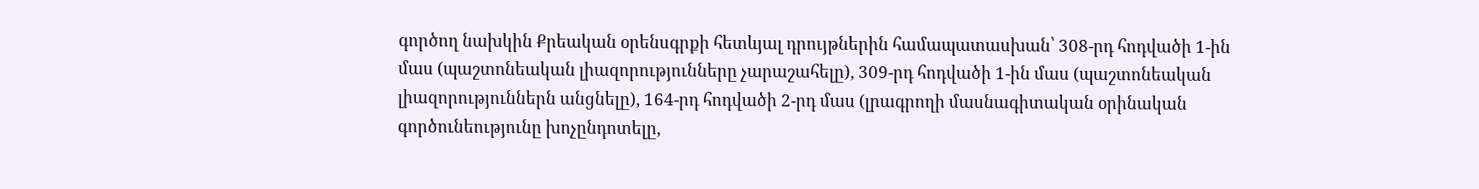գործող նախկին Քրեական օրենսգրքի հետևյալ դրույթներին համապատասխան՝ 308-րդ հոդվածի 1-ին մաս (պաշտոնեական լիազորությունները չարաշահելը), 309-րդ հոդվածի 1-ին մաս (պաշտոնեական լիազորություններն անցնելը), 164-րդ հոդվածի 2-րդ մաս (լրագրողի մասնագիտական օրինական գործունեությունը խոչընդոտելը,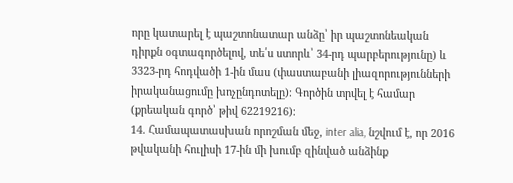որը կատարել է պաշտոնատար անձը՝ իր պաշտոնեական դիրքն օգտագործելով, տե՛ս ստորև՝ 34-րդ պարբերությունը) և 3323-րդ հոդվածի 1-ին մաս (փաստաբանի լիազորությունների իրականացումը խոչընդոտելը)։ Գործին տրվել է համար (քրեական գործ՝ թիվ 62219216)։
14. Համապատասխան որոշման մեջ, inter alia, նշվում է, որ 2016 թվականի հուլիսի 17-ին մի խումբ զինված անձինք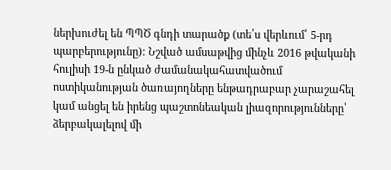ներխուժել են ՊՊԾ գնդի տարածք (տե՛ս վերևում՝ 5-րդ պարբերությունը): Նշված ամսաթվից մինչև 2016 թվականի հուլիսի 19-ն ընկած ժամանակահատվածում ոստիկանության ծառայողները ենթադրաբար չարաշահել կամ անցել են իրենց պաշտոնեական լիազորությունները՝ ձերբակալելով մի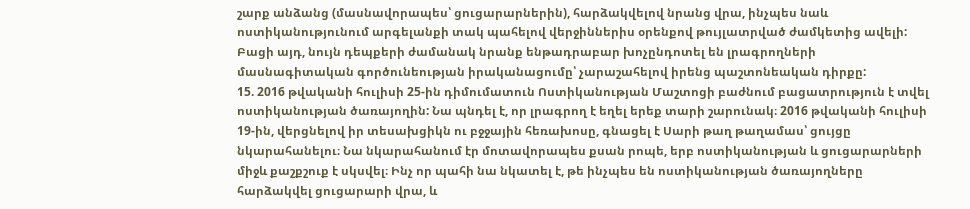շարք անձանց (մասնավորապես՝ ցուցարարներին), հարձակվելով նրանց վրա, ինչպես նաև ոստիկանությունում արգելանքի տակ պահելով վերջիններիս օրենքով թույլատրված ժամկետից ավելի: Բացի այդ, նույն դեպքերի ժամանակ նրանք ենթադրաբար խոչընդոտել են լրագրողների մասնագիտական գործունեության իրականացումը՝ չարաշահելով իրենց պաշտոնեական դիրքը:
15. 2016 թվականի հուլիսի 25-ին դիմումատուն Ոստիկանության Մաշտոցի բաժնում բացատրություն է տվել ոստիկանության ծառայողին: Նա պնդել է, որ լրագրող է եղել երեք տարի շարունակ։ 2016 թվականի հուլիսի 19-ին, վերցնելով իր տեսախցիկն ու բջջային հեռախոսը, գնացել է Սարի թաղ թաղամաս՝ ցույցը նկարահանելու։ Նա նկարահանում էր մոտավորապես քսան րոպե, երբ ոստիկանության և ցուցարարների միջև քաշքշուք է սկսվել։ Ինչ որ պահի նա նկատել է, թե ինչպես են ոստիկանության ծառայողները հարձակվել ցուցարարի վրա, և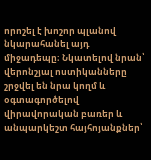որոշել է խոշոր պլանով նկարահանել այդ միջադեպը։ Նկատելով նրան՝ վերոնշյալ ոստիկանները շրջվել են նրա կողմ և օգտագործելով վիրավորական բառեր և անպարկեշտ հայհոյանքներ՝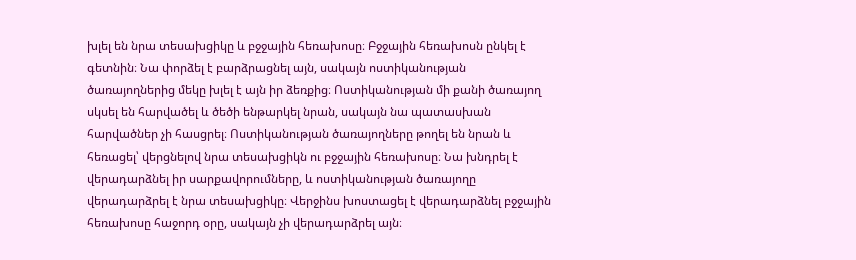խլել են նրա տեսախցիկը և բջջային հեռախոսը։ Բջջային հեռախոսն ընկել է գետնին։ Նա փորձել է բարձրացնել այն, սակայն ոստիկանության ծառայողներից մեկը խլել է այն իր ձեռքից։ Ոստիկանության մի քանի ծառայող սկսել են հարվածել և ծեծի ենթարկել նրան, սակայն նա պատասխան հարվածներ չի հասցրել։ Ոստիկանության ծառայողները թողել են նրան և հեռացել՝ վերցնելով նրա տեսախցիկն ու բջջային հեռախոսը։ Նա խնդրել է վերադարձնել իր սարքավորումները, և ոստիկանության ծառայողը վերադարձրել է նրա տեսախցիկը։ Վերջինս խոստացել է վերադարձնել բջջային հեռախոսը հաջորդ օրը, սակայն չի վերադարձրել այն։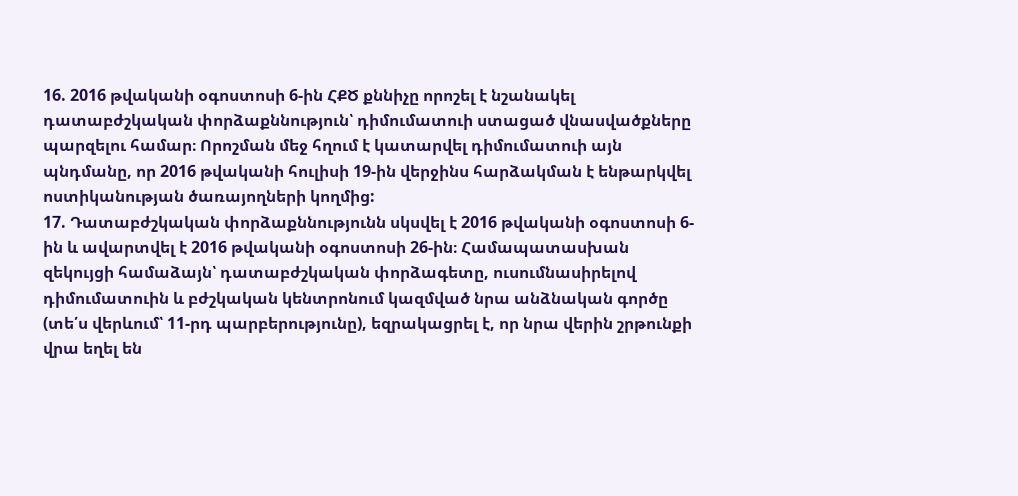16. 2016 թվականի օգոստոսի 6-ին ՀՔԾ քննիչը որոշել է նշանակել դատաբժշկական փորձաքննություն՝ դիմումատուի ստացած վնասվածքները պարզելու համար։ Որոշման մեջ հղում է կատարվել դիմումատուի այն պնդմանը, որ 2016 թվականի հուլիսի 19-ին վերջինս հարձակման է ենթարկվել ոստիկանության ծառայողների կողմից:
17. Դատաբժշկական փորձաքննությունն սկսվել է 2016 թվականի օգոստոսի 6-ին և ավարտվել է 2016 թվականի օգոստոսի 26-ին։ Համապատասխան զեկույցի համաձայն՝ դատաբժշկական փորձագետը, ուսումնասիրելով դիմումատուին և բժշկական կենտրոնում կազմված նրա անձնական գործը (տե՛ս վերևում՝ 11-րդ պարբերությունը), եզրակացրել է, որ նրա վերին շրթունքի վրա եղել են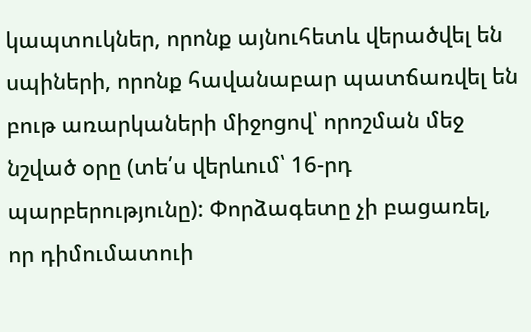կապտուկներ, որոնք այնուհետև վերածվել են սպիների, որոնք հավանաբար պատճառվել են բութ առարկաների միջոցով՝ որոշման մեջ նշված օրը (տե՛ս վերևում՝ 16-րդ պարբերությունը): Փորձագետը չի բացառել, որ դիմումատուի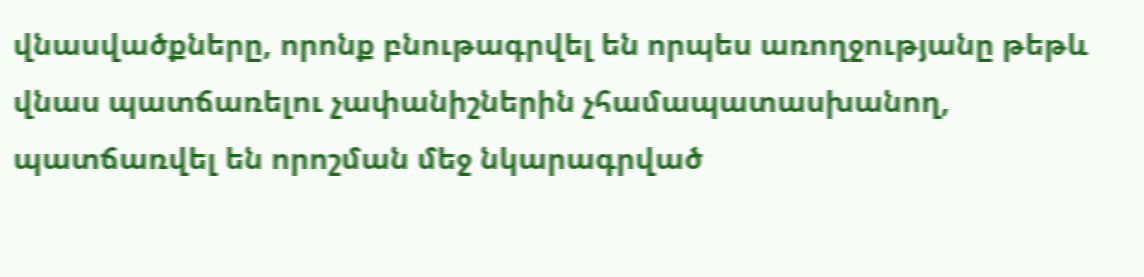վնասվածքները, որոնք բնութագրվել են որպես առողջությանը թեթև վնաս պատճառելու չափանիշներին չհամապատասխանող, պատճառվել են որոշման մեջ նկարագրված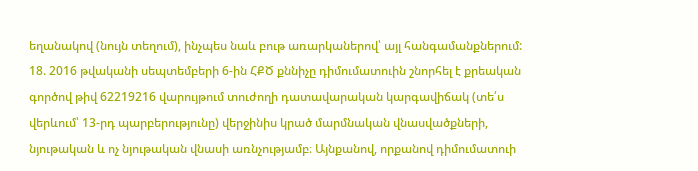եղանակով (նույն տեղում), ինչպես նաև բութ առարկաներով՝ այլ հանգամանքներում:
18. 2016 թվականի սեպտեմբերի 6-ին ՀՔԾ քննիչը դիմումատուին շնորհել է քրեական գործով թիվ 62219216 վարույթում տուժողի դատավարական կարգավիճակ (տե՛ս վերևում՝ 13-րդ պարբերությունը) վերջինիս կրած մարմնական վնասվածքների, նյութական և ոչ նյութական վնասի առնչությամբ։ Այնքանով, որքանով դիմումատուի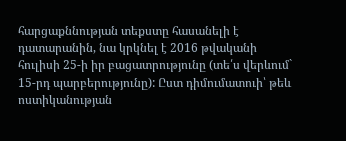հարցաքննության տեքստը հասանելի է դատարանին, նա կրկնել է 2016 թվականի հուլիսի 25-ի իր բացատրությունը (տե՛ս վերևում` 15-րդ պարբերությունը): Ըստ դիմումատուի՝ թեև ոստիկանության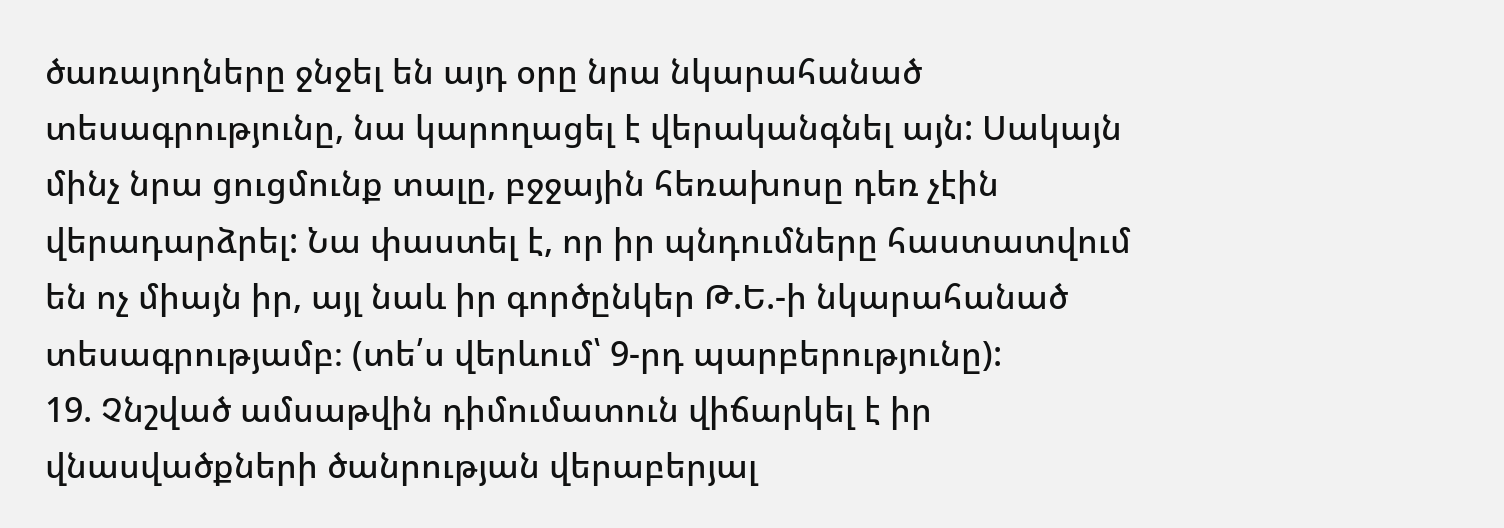ծառայողները ջնջել են այդ օրը նրա նկարահանած տեսագրությունը, նա կարողացել է վերականգնել այն: Սակայն մինչ նրա ցուցմունք տալը, բջջային հեռախոսը դեռ չէին վերադարձրել: Նա փաստել է, որ իր պնդումները հաստատվում են ոչ միայն իր, այլ նաև իր գործընկեր Թ.Ե.-ի նկարահանած տեսագրությամբ։ (տե՛ս վերևում՝ 9-րդ պարբերությունը):
19. Չնշված ամսաթվին դիմումատուն վիճարկել է իր վնասվածքների ծանրության վերաբերյալ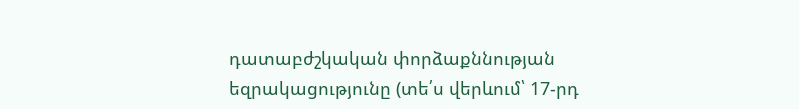դատաբժշկական փորձաքննության եզրակացությունը (տե՛ս վերևում՝ 17-րդ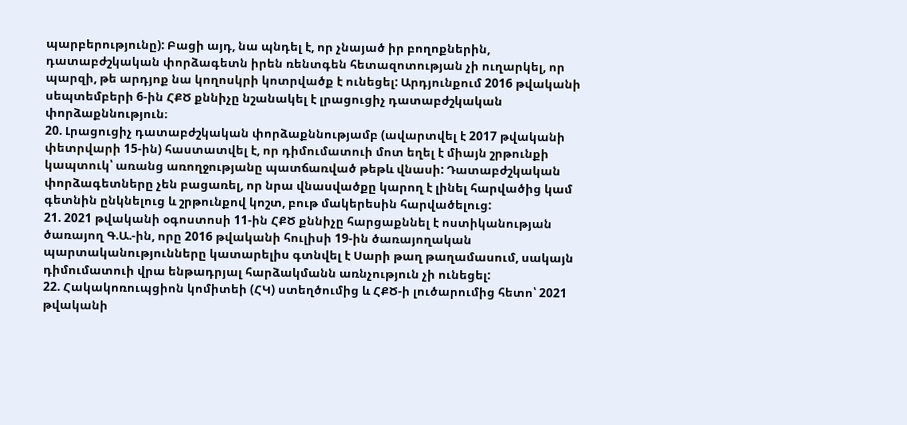պարբերությունը): Բացի այդ, նա պնդել է, որ չնայած իր բողոքներին, դատաբժշկական փորձագետն իրեն ռենտգեն հետազոտության չի ուղարկել, որ պարզի, թե արդյոք նա կողոսկրի կոտրվածք է ունեցել: Արդյունքում 2016 թվականի սեպտեմբերի 6-ին ՀՔԾ քննիչը նշանակել է լրացուցիչ դատաբժշկական փորձաքննություն։
20. Լրացուցիչ դատաբժշկական փորձաքննությամբ (ավարտվել է 2017 թվականի փետրվարի 15-ին) հաստատվել է, որ դիմումատուի մոտ եղել է միայն շրթունքի կապտուկ՝ առանց առողջությանը պատճառված թեթև վնասի: Դատաբժշկական փորձագետները չեն բացառել, որ նրա վնասվածքը կարող է լինել հարվածից կամ գետնին ընկնելուց և շրթունքով կոշտ, բութ մակերեսին հարվածելուց:
21. 2021 թվականի օգոստոսի 11-ին ՀՔԾ քննիչը հարցաքննել է ոստիկանության ծառայող Գ.Ա.-ին, որը 2016 թվականի հուլիսի 19-ին ծառայողական պարտականությունները կատարելիս գտնվել է Սարի թաղ թաղամասում, սակայն դիմումատուի վրա ենթադրյալ հարձակմանն առնչություն չի ունեցել:
22. Հակակոռուպցիոն կոմիտեի (ՀԿ) ստեղծումից և ՀՔԾ-ի լուծարումից հետո՝ 2021 թվականի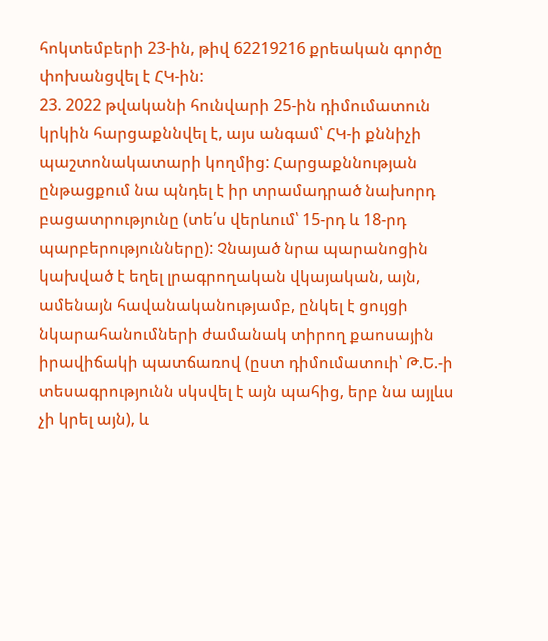հոկտեմբերի 23-ին, թիվ 62219216 քրեական գործը փոխանցվել է ՀԿ-ին:
23. 2022 թվականի հունվարի 25-ին դիմումատուն կրկին հարցաքննվել է, այս անգամ՝ ՀԿ-ի քննիչի պաշտոնակատարի կողմից: Հարցաքննության ընթացքում նա պնդել է իր տրամադրած նախորդ բացատրությունը (տե՛ս վերևում՝ 15-րդ և 18-րդ պարբերությունները): Չնայած նրա պարանոցին կախված է եղել լրագրողական վկայական, այն, ամենայն հավանականությամբ, ընկել է ցույցի նկարահանումների ժամանակ տիրող քաոսային իրավիճակի պատճառով (ըստ դիմումատուի՝ Թ.Ե.-ի տեսագրությունն սկսվել է այն պահից, երբ նա այլևս չի կրել այն), և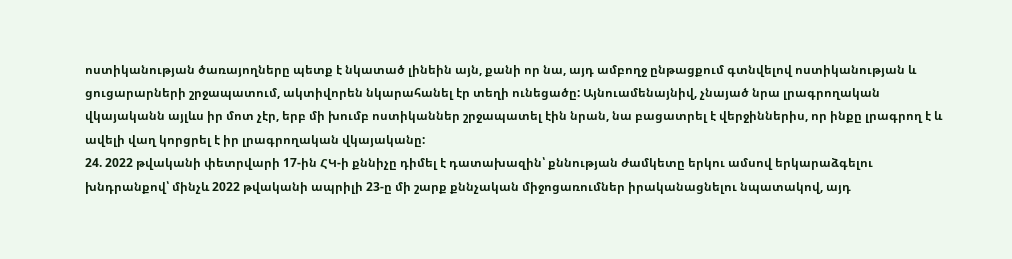ոստիկանության ծառայողները պետք է նկատած լինեին այն, քանի որ նա, այդ ամբողջ ընթացքում գտնվելով ոստիկանության և ցուցարարների շրջապատում, ակտիվորեն նկարահանել էր տեղի ունեցածը: Այնուամենայնիվ, չնայած նրա լրագրողական վկայականն այլևս իր մոտ չէր, երբ մի խումբ ոստիկաններ շրջապատել էին նրան, նա բացատրել է վերջիններիս, որ ինքը լրագրող է և ավելի վաղ կորցրել է իր լրագրողական վկայականը:
24. 2022 թվականի փետրվարի 17-ին ՀԿ-ի քննիչը դիմել է դատախազին՝ քննության ժամկետը երկու ամսով երկարաձգելու խնդրանքով՝ մինչև 2022 թվականի ապրիլի 23-ը մի շարք քննչական միջոցառումներ իրականացնելու նպատակով, այդ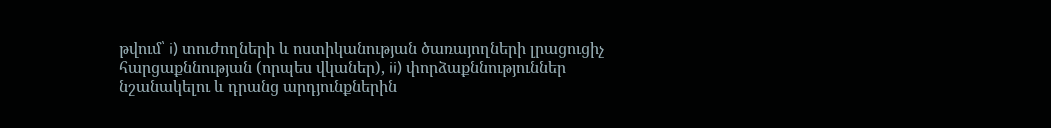թվում՝ i) տուժողների և ոստիկանության ծառայողների լրացուցիչ հարցաքննության (որպես վկաներ), ii) փորձաքննություններ նշանակելու և դրանց արդյունքներին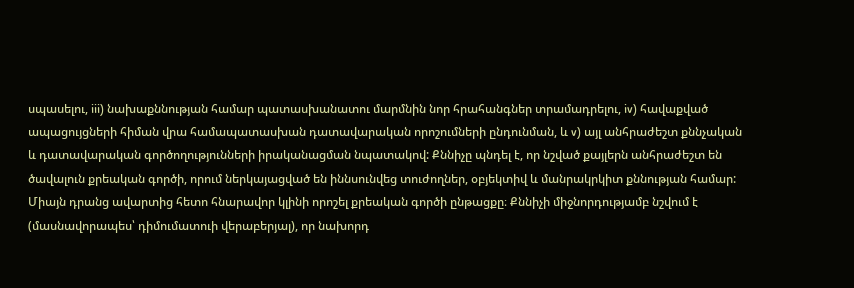սպասելու, iii) նախաքննության համար պատասխանատու մարմնին նոր հրահանգներ տրամադրելու, iv) հավաքված ապացույցների հիման վրա համապատասխան դատավարական որոշումների ընդունման, և v) այլ անհրաժեշտ քննչական և դատավարական գործողությունների իրականացման նպատակով: Քննիչը պնդել է, որ նշված քայլերն անհրաժեշտ են ծավալուն քրեական գործի, որում ներկայացված են իննսունվեց տուժողներ, օբյեկտիվ և մանրակրկիտ քննության համար: Միայն դրանց ավարտից հետո հնարավոր կլինի որոշել քրեական գործի ընթացքը։ Քննիչի միջնորդությամբ նշվում է (մասնավորապես՝ դիմումատուի վերաբերյալ), որ նախորդ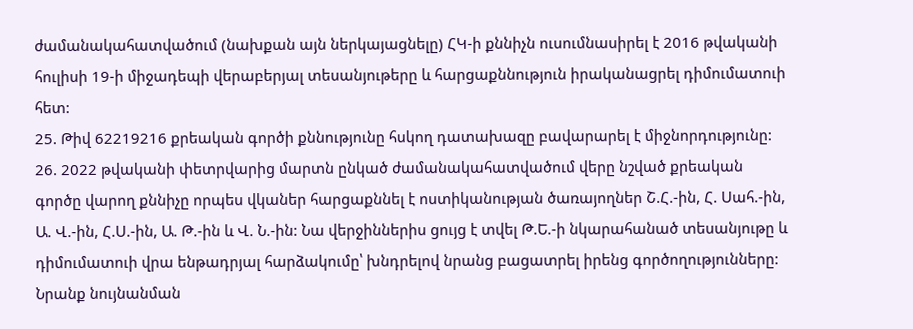ժամանակահատվածում (նախքան այն ներկայացնելը) ՀԿ-ի քննիչն ուսումնասիրել է 2016 թվականի հուլիսի 19-ի միջադեպի վերաբերյալ տեսանյութերը և հարցաքննություն իրականացրել դիմումատուի հետ:
25. Թիվ 62219216 քրեական գործի քննությունը հսկող դատախազը բավարարել է միջնորդությունը:
26. 2022 թվականի փետրվարից մարտն ընկած ժամանակահատվածում վերը նշված քրեական գործը վարող քննիչը որպես վկաներ հարցաքննել է ոստիկանության ծառայողներ Շ.Հ.-ին, Հ. Սահ.-ին, Ա. Վ.-ին, Հ.Ս.-ին, Ա. Թ.-ին և Վ. Ն.-ին: Նա վերջիններիս ցույց է տվել Թ.Ե.-ի նկարահանած տեսանյութը և դիմումատուի վրա ենթադրյալ հարձակումը՝ խնդրելով նրանց բացատրել իրենց գործողությունները: Նրանք նույնանման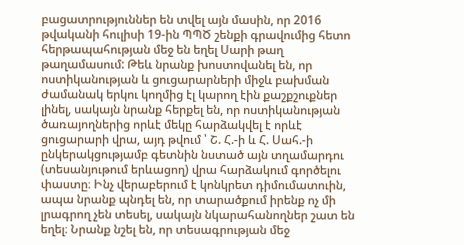բացատրություններ են տվել այն մասին, որ 2016 թվականի հուլիսի 19-ին ՊՊԾ շենքի գրավումից հետո հերթապահության մեջ են եղել Սարի թաղ թաղամասում: Թեև նրանք խոստովանել են, որ ոստիկանության և ցուցարարների միջև բախման ժամանակ երկու կողմից էլ կարող էին քաշքշուքներ լինել, սակայն նրանք հերքել են, որ ոստիկանության ծառայողներից որևէ մեկը հարձակվել է որևէ ցուցարարի վրա, այդ թվում ՝ Շ. Հ.-ի և Հ. Սահ.-ի ընկերակցությամբ գետնին նստած այն տղամարդու (տեսանյութում երևացող) վրա հարձակում գործելու փաստը։ Ինչ վերաբերում է կոնկրետ դիմումատուին, ապա նրանք պնդել են, որ տարածքում իրենք ոչ մի լրագրող չեն տեսել, սակայն նկարահանողներ շատ են եղել։ Նրանք նշել են, որ տեսագրության մեջ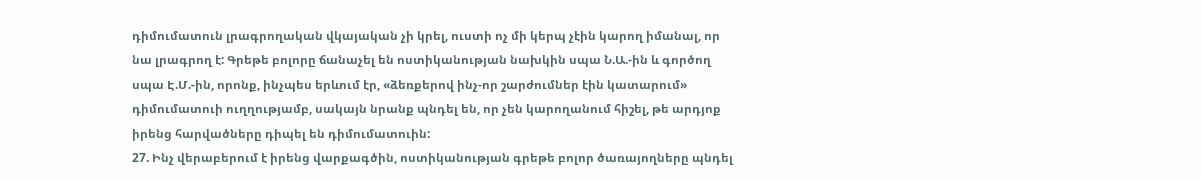դիմումատուն լրագրողական վկայական չի կրել, ուստի ոչ մի կերպ չէին կարող իմանալ, որ նա լրագրող է: Գրեթե բոլորը ճանաչել են ոստիկանության նախկին սպա Ն.Ա.-ին և գործող սպա Է.Մ.-ին, որոնք, ինչպես երևում էր, «ձեռքերով ինչ-որ շարժումներ էին կատարում» դիմումատուի ուղղությամբ, սակայն նրանք պնդել են, որ չեն կարողանում հիշել, թե արդյոք իրենց հարվածները դիպել են դիմումատուին:
27. Ինչ վերաբերում է իրենց վարքագծին, ոստիկանության գրեթե բոլոր ծառայողները պնդել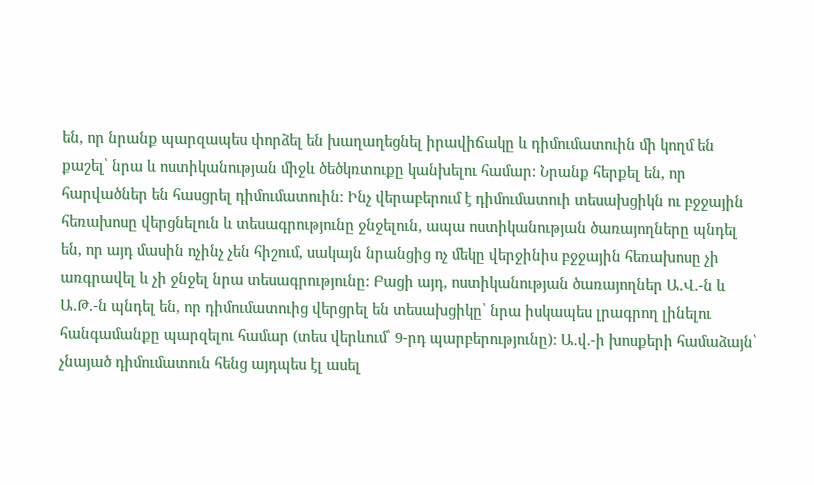են, որ նրանք պարզապես փորձել են խաղաղեցնել իրավիճակը և դիմումատուին մի կողմ են քաշել՝ նրա և ոստիկանության միջև ծեծկռտուքը կանխելու համար: Նրանք հերքել են, որ հարվածներ են հասցրել դիմումատուին։ Ինչ վերաբերում է դիմումատուի տեսախցիկն ու բջջային հեռախոսը վերցնելուն և տեսագրությունը ջնջելուն, ապա ոստիկանության ծառայողները պնդել են, որ այդ մասին ոչինչ չեն հիշում, սակայն նրանցից ոչ մեկը վերջինիս բջջային հեռախոսը չի առգրավել և չի ջնջել նրա տեսագրությունը: Բացի այդ, ոստիկանության ծառայողներ Ա.Վ.-ն և Ա.Թ.-ն պնդել են, որ դիմումատուից վերցրել են տեսախցիկը՝ նրա իսկապես լրագրող լինելու հանգամանքը պարզելու համար (տես վերևում՝ 9-րդ պարբերությունը): Ա.վ.-ի խոսքերի համաձայն՝ չնայած դիմումատուն հենց այդպես էլ ասել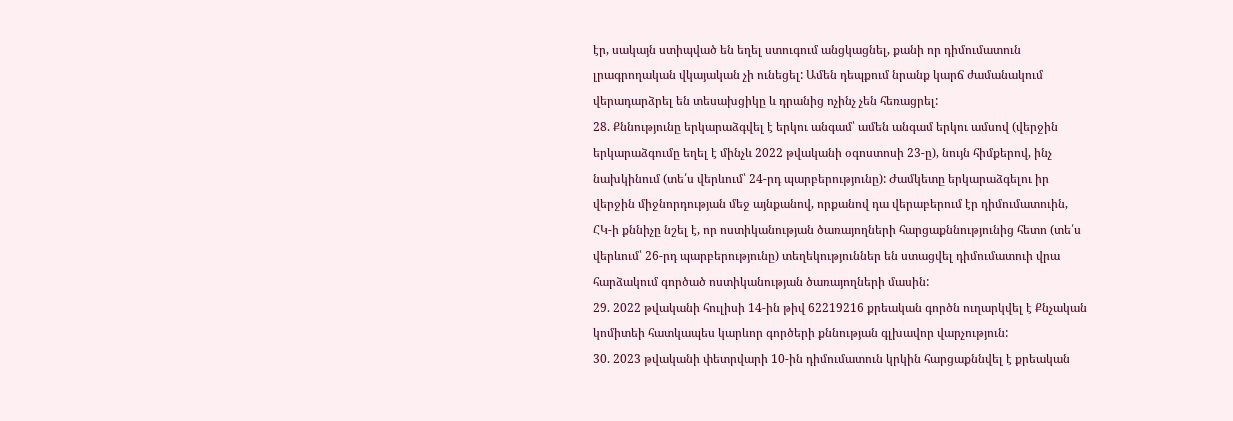էր, սակայն ստիպված են եղել ստուգում անցկացնել, քանի որ դիմումատուն լրագրողական վկայական չի ունեցել: Ամեն դեպքում նրանք կարճ ժամանակում վերադարձրել են տեսախցիկը և դրանից ոչինչ չեն հեռացրել:
28. Քննությունը երկարաձգվել է երկու անգամ՝ ամեն անգամ երկու ամսով (վերջին երկարաձգումը եղել է մինչև 2022 թվականի օգոստոսի 23-ը), նույն հիմքերով, ինչ նախկինում (տե՛ս վերևում՝ 24-րդ պարբերությունը): Ժամկետը երկարաձգելու իր վերջին միջնորդության մեջ այնքանով, որքանով դա վերաբերում էր դիմումատուին, ՀԿ-ի քննիչը նշել է, որ ոստիկանության ծառայողների հարցաքննությունից հետո (տե՛ս վերևում՝ 26-րդ պարբերությունը) տեղեկություններ են ստացվել դիմումատուի վրա հարձակում գործած ոստիկանության ծառայողների մասին:
29. 2022 թվականի հուլիսի 14-ին թիվ 62219216 քրեական գործն ուղարկվել է Քնչական կոմիտեի հատկապես կարևոր գործերի քննության գլխավոր վարչություն:
30. 2023 թվականի փետրվարի 10-ին դիմումատուն կրկին հարցաքննվել է քրեական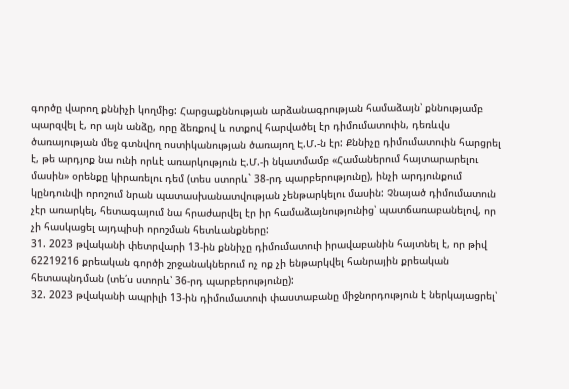գործը վարող քննիչի կողմից: Հարցաքննության արձանագրության համաձայն՝ քննությամբ պարզվել է, որ այն անձը, որը ձեռքով և ոտքով հարվածել էր դիմումատուին, դեռևվս ծառայության մեջ գտնվող ոստիկանության ծառայող Է.Մ.-ն էր: Քննիչը դիմումատուին հարցրել է, թե արդյոք նա ունի որևէ առարկություն Է.Մ.-ի նկատմամբ «Համաներում հայտարարելու մասին» օրենքը կիրառելու դեմ (տես ստորև` 38-րդ պարբերությունը), ինչի արդյունքում կընդունվի որոշում նրան պատասխանատվության չենթարկելու մասին: Չնայած դիմումատուն չէր առարկել, հետագայում նա հրաժարվել էր իր համաձայնությունից՝ պատճառաբանելով, որ չի հասկացել այդպիսի որոշման հետևանքները:
31. 2023 թվականի փետրվարի 13-ին քննիչը դիմումատուի իրավաբանին հայտնել է, որ թիվ 62219216 քրեական գործի շրջանակներում ոչ ոք չի ենթարկվել հանրային քրեական հետապնդման (տե՛ս ստորև՝ 36-րդ պարբերությունը):
32. 2023 թվականի ապրիլի 13-ին դիմումատուի փաստաբանը միջնորդություն է ներկայացրել՝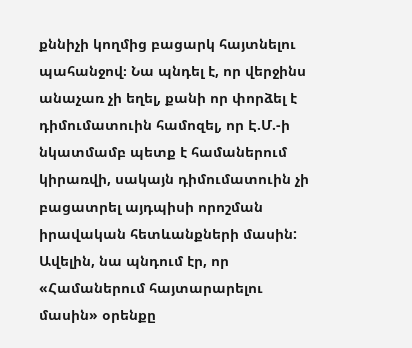քննիչի կողմից բացարկ հայտնելու պահանջով։ Նա պնդել է, որ վերջինս անաչառ չի եղել, քանի որ փորձել է դիմումատուին համոզել, որ Է.Մ.-ի նկատմամբ պետք է համաներում կիրառվի, սակայն դիմումատուին չի բացատրել այդպիսի որոշման իրավական հետևանքների մասին: Ավելին, նա պնդում էր, որ «Համաներում հայտարարելու մասին» օրենքը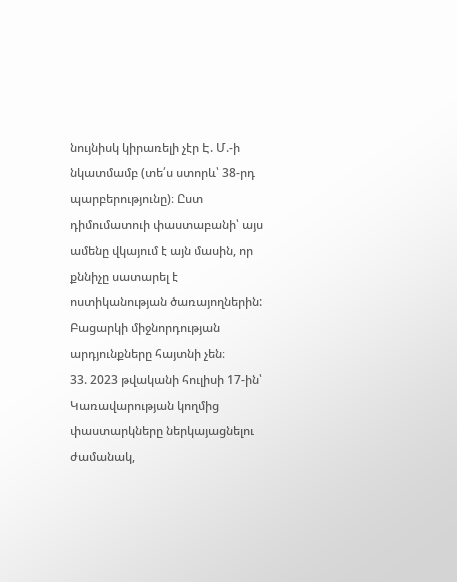նույնիսկ կիրառելի չէր Է. Մ.-ի նկատմամբ (տե՛ս ստորև՝ 38-րդ պարբերությունը)։ Ըստ դիմումատուի փաստաբանի՝ այս ամենը վկայում է այն մասին, որ քննիչը սատարել է ոստիկանության ծառայողներին:
Բացարկի միջնորդության արդյունքները հայտնի չեն։
33. 2023 թվականի հուլիսի 17-ին՝ Կառավարության կողմից փաստարկները ներկայացնելու ժամանակ,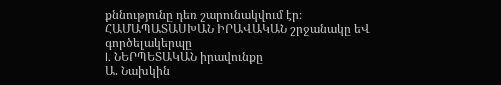քննությունը դեռ շարունակվում էր։
ՀԱՄԱՊԱՏԱՍԽԱՆ ԻՐԱՎԱԿԱՆ շրջանակը եՎ գործելակերպը
I. ՆԵՐՊԵՏԱԿԱՆ իրավունքը
Ա. Նախկին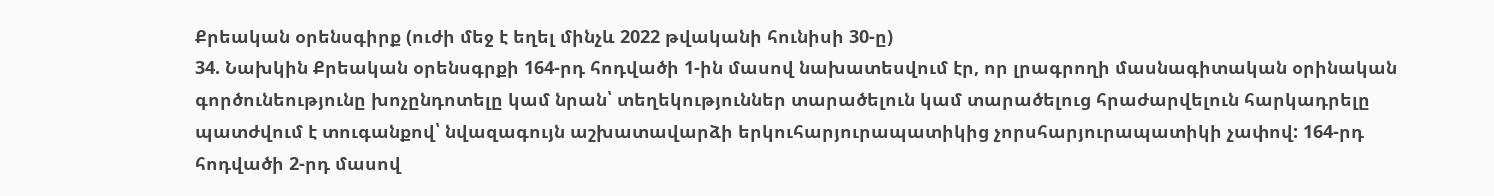Քրեական օրենսգիրք (ուժի մեջ է եղել մինչև 2022 թվականի հունիսի 30-ը)
34. Նախկին Քրեական օրենսգրքի 164-րդ հոդվածի 1-ին մասով նախատեսվում էր, որ լրագրողի մասնագիտական օրինական գործունեությունը խոչընդոտելը կամ նրան՝ տեղեկություններ տարածելուն կամ տարածելուց հրաժարվելուն հարկադրելը պատժվում է տուգանքով՝ նվազագույն աշխատավարձի երկուհարյուրապատիկից չորսհարյուրապատիկի չափով: 164-րդ հոդվածի 2-րդ մասով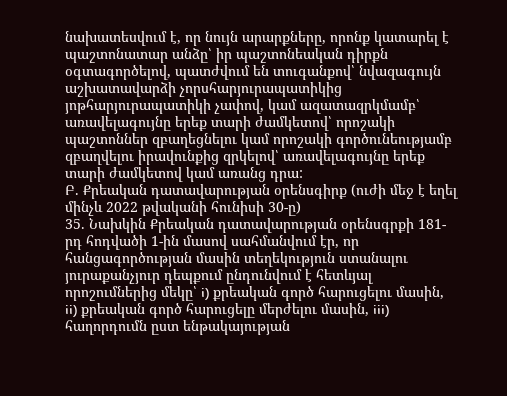նախատեսվում է, որ նույն արարքները, որոնք կատարել է պաշտոնատար անձը՝ իր պաշտոնեական դիրքն օգտագործելով, պատժվում են տուգանքով՝ նվազագույն աշխատավարձի չորսհարյուրապատիկից յոթհարյուրապատիկի չափով, կամ ազատազրկմամբ՝ առավելագույնը երեք տարի ժամկետով՝ որոշակի պաշտոններ զբաղեցնելու կամ որոշակի գործունեությամբ զբաղվելու իրավունքից զրկելով՝ առավելագույնը երեք տարի ժամկետով կամ առանց դրա:
Բ. Քրեական դատավարության օրենսգիրք (ուժի մեջ է եղել մինչև 2022 թվականի հունիսի 30-ը)
35. Նախկին Քրեական դատավարության օրենսգրքի 181-րդ հոդվածի 1-ին մասով սահմանվում էր, որ հանցագործության մասին տեղեկություն ստանալու յուրաքանչյուր դեպքում ընդունվում է հետևյալ որոշումներից մեկը՝ i) քրեական գործ հարուցելու մասին, ii) քրեական գործ հարուցելը մերժելու մասին, iii) հաղորդումն ըստ ենթակայության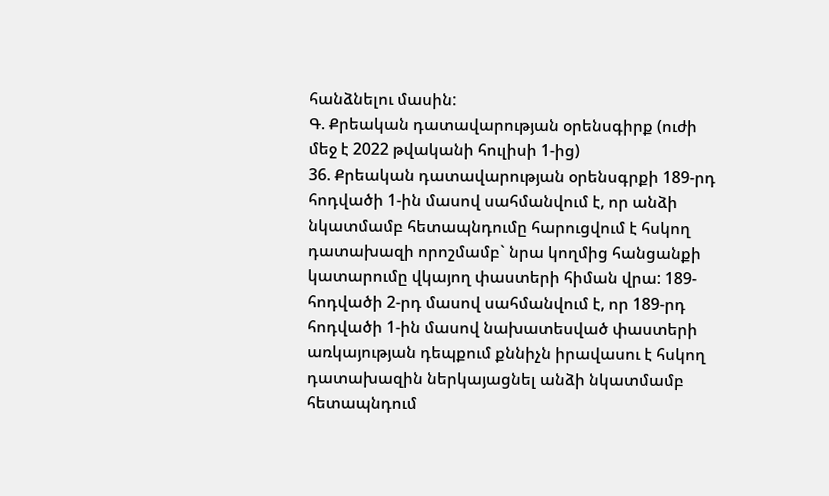հանձնելու մասին:
Գ. Քրեական դատավարության օրենսգիրք (ուժի մեջ է 2022 թվականի հուլիսի 1-ից)
36. Քրեական դատավարության օրենսգրքի 189-րդ հոդվածի 1-ին մասով սահմանվում է, որ անձի նկատմամբ հետապնդումը հարուցվում է հսկող դատախազի որոշմամբ` նրա կողմից հանցանքի կատարումը վկայող փաստերի հիման վրա: 189-հոդվածի 2-րդ մասով սահմանվում է, որ 189-րդ հոդվածի 1-ին մասով նախատեսված փաստերի առկայության դեպքում քննիչն իրավասու է հսկող դատախազին ներկայացնել անձի նկատմամբ հետապնդում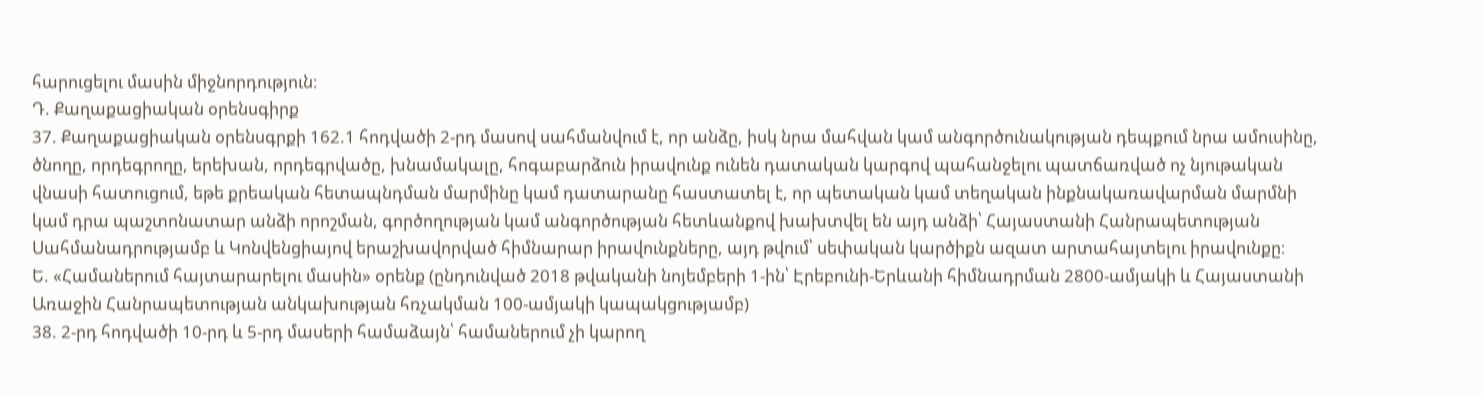հարուցելու մասին միջնորդություն։
Դ. Քաղաքացիական օրենսգիրք
37. Քաղաքացիական օրենսգրքի 162.1 հոդվածի 2-րդ մասով սահմանվում է, որ անձը, իսկ նրա մահվան կամ անգործունակության դեպքում նրա ամուսինը, ծնողը, որդեգրողը, երեխան, որդեգրվածը, խնամակալը, հոգաբարձուն իրավունք ունեն դատական կարգով պահանջելու պատճառված ոչ նյութական վնասի հատուցում, եթե քրեական հետապնդման մարմինը կամ դատարանը հաստատել է, որ պետական կամ տեղական ինքնակառավարման մարմնի կամ դրա պաշտոնատար անձի որոշման, գործողության կամ անգործության հետևանքով խախտվել են այդ անձի՝ Հայաստանի Հանրապետության Սահմանադրությամբ և Կոնվենցիայով երաշխավորված հիմնարար իրավունքները, այդ թվում՝ սեփական կարծիքն ազատ արտահայտելու իրավունքը։
Ե. «Համաներում հայտարարելու մասին» օրենք (ընդունված 2018 թվականի նոյեմբերի 1-ին՝ Էրեբունի-Երևանի հիմնադրման 2800-ամյակի և Հայաստանի Առաջին Հանրապետության անկախության հռչակման 100-ամյակի կապակցությամբ)
38. 2-րդ հոդվածի 10-րդ և 5-րդ մասերի համաձայն՝ համաներում չի կարող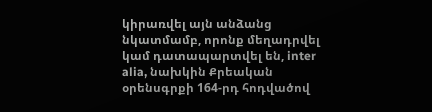կիրառվել այն անձանց նկատմամբ, որոնք մեղադրվել կամ դատապարտվել են, inter alia, նախկին Քրեական օրենսգրքի 164-րդ հոդվածով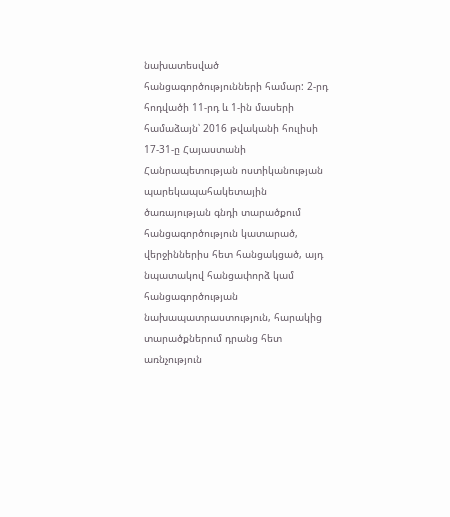նախատեսված հանցագործությունների համար: 2-րդ հոդվածի 11-րդ և 1-ին մասերի համաձայն՝ 2016 թվականի հուլիսի 17-31-ը Հայաստանի Հանրապետության ոստիկանության պարեկապահակետային ծառայության գնդի տարածքում հանցագործություն կատարած, վերջիններիս հետ հանցակցած, այդ նպատակով հանցափորձ կամ հանցագործության նախապատրաստություն, հարակից տարածքներում դրանց հետ առնչություն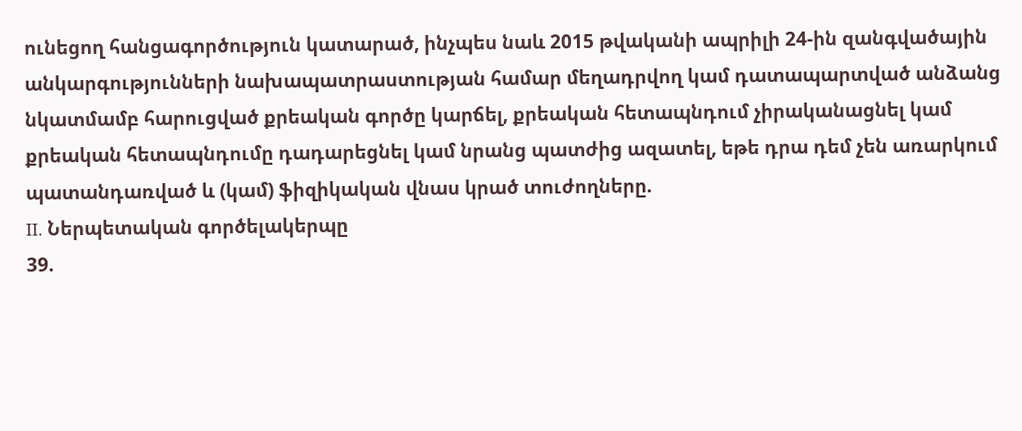ունեցող հանցագործություն կատարած, ինչպես նաև 2015 թվականի ապրիլի 24-ին զանգվածային անկարգությունների նախապատրաստության համար մեղադրվող կամ դատապարտված անձանց նկատմամբ հարուցված քրեական գործը կարճել, քրեական հետապնդում չիրականացնել կամ քրեական հետապնդումը դադարեցնել կամ նրանց պատժից ազատել, եթե դրա դեմ չեն առարկում պատանդառված և (կամ) ֆիզիկական վնաս կրած տուժողները.
II. Ներպետական գործելակերպը
39.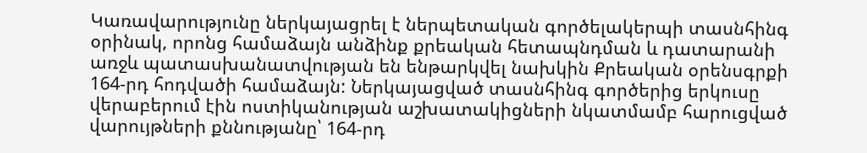Կառավարությունը ներկայացրել է ներպետական գործելակերպի տասնհինգ օրինակ, որոնց համաձայն անձինք քրեական հետապնդման և դատարանի առջև պատասխանատվության են ենթարկվել նախկին Քրեական օրենսգրքի 164-րդ հոդվածի համաձայն: Ներկայացված տասնհինգ գործերից երկուսը վերաբերում էին ոստիկանության աշխատակիցների նկատմամբ հարուցված վարույթների քննությանը՝ 164-րդ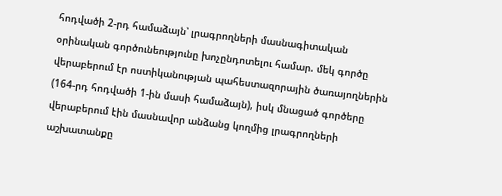հոդվածի 2-րդ համաձայն՝ լրագրողների մասնագիտական օրինական գործունեությունը խոչընդոտելու համար. մեկ գործը վերաբերում էր ոստիկանության պահեստազորային ծառայողներին (164-րդ հոդվածի 1-ին մասի համաձայն), իսկ մնացած գործերը վերաբերում էին մասնավոր անձանց կողմից լրագրողների աշխատանքը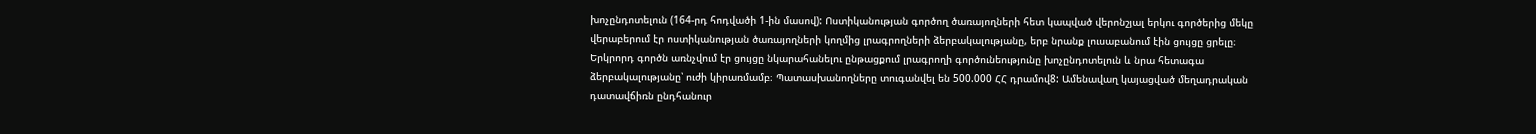խոչընդոտելուն (164-րդ հոդվածի 1-ին մասով): Ոստիկանության գործող ծառայողների հետ կապված վերոնշյալ երկու գործերից մեկը վերաբերում էր ոստիկանության ծառայողների կողմից լրագրողների ձերբակալությանը, երբ նրանք լուսաբանում էին ցույցը ցրելը։ Երկրորդ գործն առնչվում էր ցույցը նկարահանելու ընթացքում լրագրողի գործունեությունը խոչընդոտելուն և նրա հետագա ձերբակալությանը՝ ուժի կիրառմամբ։ Պատասխանողները տուգանվել են 500.000 ՀՀ դրամով8: Ամենավաղ կայացված մեղադրական դատավճիռն ընդհանուր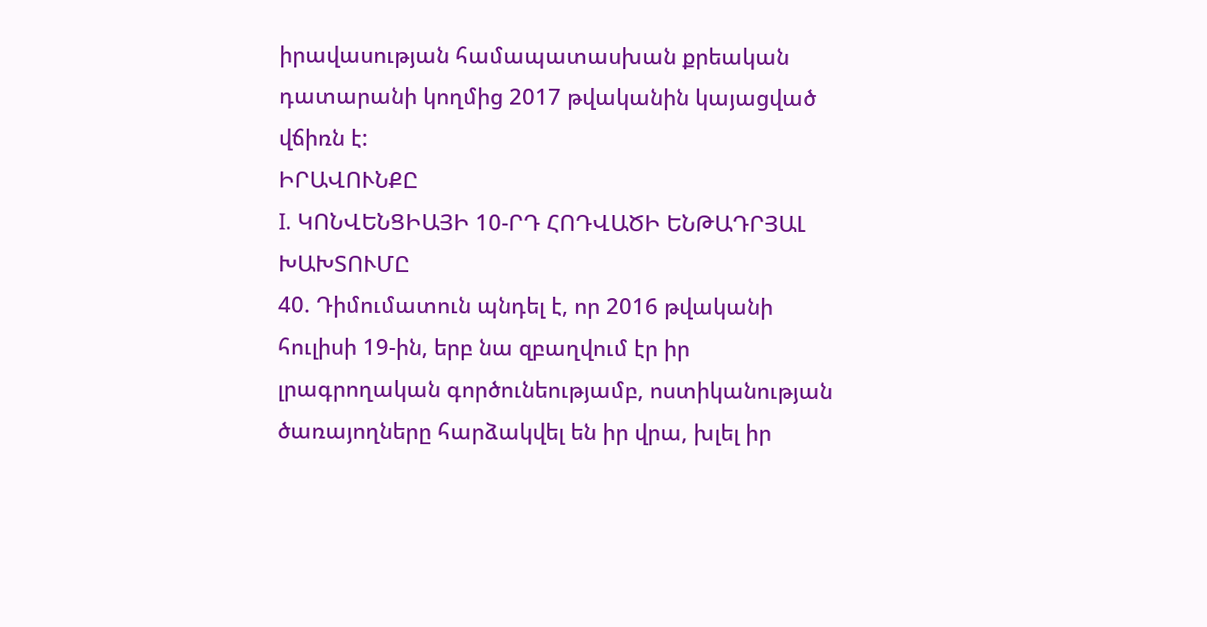իրավասության համապատասխան քրեական դատարանի կողմից 2017 թվականին կայացված վճիռն է:
ԻՐԱՎՈՒՆՔԸ
I. ԿՈՆՎԵՆՑԻԱՅԻ 10-ՐԴ ՀՈԴՎԱԾԻ ԵՆԹԱԴՐՅԱԼ ԽԱԽՏՈՒՄԸ
40. Դիմումատուն պնդել է, որ 2016 թվականի հուլիսի 19-ին, երբ նա զբաղվում էր իր լրագրողական գործունեությամբ, ոստիկանության ծառայողները հարձակվել են իր վրա, խլել իր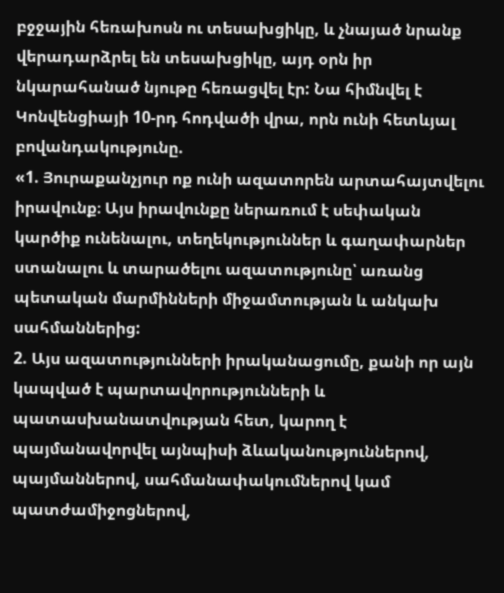բջջային հեռախոսն ու տեսախցիկը, և չնայած նրանք վերադարձրել են տեսախցիկը, այդ օրն իր նկարահանած նյութը հեռացվել էր: Նա հիմնվել է Կոնվենցիայի 10-րդ հոդվածի վրա, որն ունի հետևյալ բովանդակությունը.
«1. Յուրաքանչյուր ոք ունի ազատորեն արտահայտվելու իրավունք։ Այս իրավունքը ներառում է սեփական կարծիք ունենալու, տեղեկություններ և գաղափարներ ստանալու և տարածելու ազատությունը՝ առանց պետական մարմինների միջամտության և անկախ սահմաններից:
2. Այս ազատությունների իրականացումը, քանի որ այն կապված է պարտավորությունների և պատասխանատվության հետ, կարող է պայմանավորվել այնպիսի ձևականություններով, պայմաններով, սահմանափակումներով կամ պատժամիջոցներով,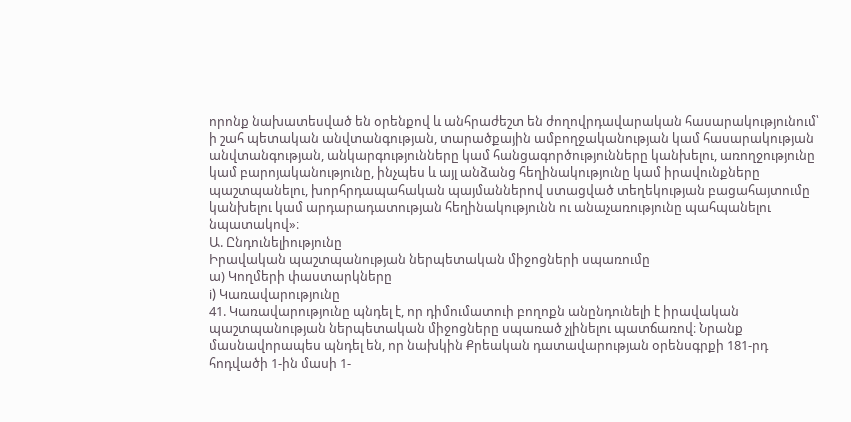որոնք նախատեսված են օրենքով և անհրաժեշտ են ժողովրդավարական հասարակությունում՝ ի շահ պետական անվտանգության, տարածքային ամբողջականության կամ հասարակության անվտանգության, անկարգությունները կամ հանցագործությունները կանխելու, առողջությունը կամ բարոյականությունը, ինչպես և այլ անձանց հեղինակությունը կամ իրավունքները պաշտպանելու, խորհրդապահական պայմաններով ստացված տեղեկության բացահայտումը կանխելու կամ արդարադատության հեղինակությունն ու անաչառությունը պահպանելու նպատակով»։
Ա. Ընդունելիությունը
Իրավական պաշտպանության ներպետական միջոցների սպառումը
ա) Կողմերի փաստարկները
i) Կառավարությունը
41. Կառավարությունը պնդել է, որ դիմումատուի բողոքն անընդունելի է իրավական պաշտպանության ներպետական միջոցները սպառած չլինելու պատճառով։ Նրանք մասնավորապես պնդել են, որ նախկին Քրեական դատավարության օրենսգրքի 181-րդ հոդվածի 1-ին մասի 1-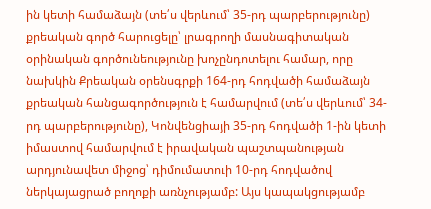ին կետի համաձայն (տե՛ս վերևում՝ 35-րդ պարբերությունը) քրեական գործ հարուցելը՝ լրագրողի մասնագիտական օրինական գործունեությունը խոչընդոտելու համար, որը նախկին Քրեական օրենսգրքի 164-րդ հոդվածի համաձայն քրեական հանցագործություն է համարվում (տե՛ս վերևում՝ 34-րդ պարբերությունը), Կոնվենցիայի 35-րդ հոդվածի 1-ին կետի իմաստով համարվում է իրավական պաշտպանության արդյունավետ միջոց՝ դիմումատուի 10-րդ հոդվածով ներկայացրած բողոքի առնչությամբ: Այս կապակցությամբ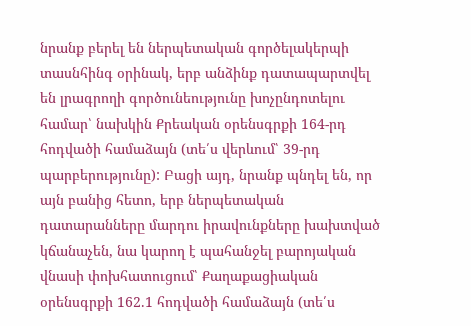նրանք բերել են ներպետական գործելակերպի տասնհինգ օրինակ, երբ անձինք դատապարտվել են լրագրողի գործունեությունը խոչընդոտելու համար՝ նախկին Քրեական օրենսգրքի 164-րդ հոդվածի համաձայն (տե՛ս վերևում՝ 39-րդ պարբերությունը): Բացի այդ, նրանք պնդել են, որ այն բանից հետո, երբ ներպետական դատարանները մարդու իրավունքները խախտված կճանաչեն, նա կարող է պահանջել բարոյական վնասի փոխհատուցում՝ Քաղաքացիական օրենսգրքի 162.1 հոդվածի համաձայն (տե՛ս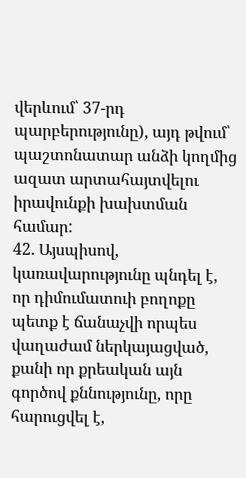վերևում՝ 37-րդ պարբերությունը), այդ թվում՝ պաշտոնատար անձի կողմից ազատ արտահայտվելու իրավունքի խախտման համար:
42. Այսպիսով, կառավարությունը պնդել է, որ դիմումատուի բողոքը պետք է ճանաչվի որպես վաղաժամ ներկայացված, քանի որ քրեական այն գործով քննությունը, որը հարուցվել է,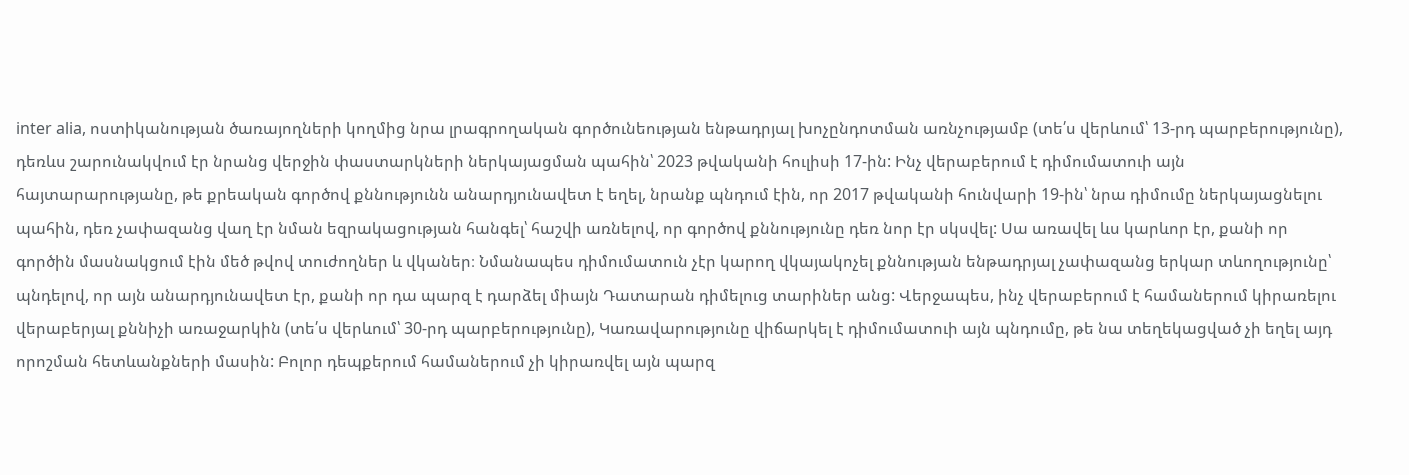inter alia, ոստիկանության ծառայողների կողմից նրա լրագրողական գործունեության ենթադրյալ խոչընդոտման առնչությամբ (տե՛ս վերևում՝ 13-րդ պարբերությունը), դեռևս շարունակվում էր նրանց վերջին փաստարկների ներկայացման պահին՝ 2023 թվականի հուլիսի 17-ին: Ինչ վերաբերում է դիմումատուի այն հայտարարությանը, թե քրեական գործով քննությունն անարդյունավետ է եղել, նրանք պնդում էին, որ 2017 թվականի հունվարի 19-ին՝ նրա դիմումը ներկայացնելու պահին, դեռ չափազանց վաղ էր նման եզրակացության հանգել՝ հաշվի առնելով, որ գործով քննությունը դեռ նոր էր սկսվել: Սա առավել ևս կարևոր էր, քանի որ գործին մասնակցում էին մեծ թվով տուժողներ և վկաներ։ Նմանապես դիմումատուն չէր կարող վկայակոչել քննության ենթադրյալ չափազանց երկար տևողությունը՝ պնդելով, որ այն անարդյունավետ էր, քանի որ դա պարզ է դարձել միայն Դատարան դիմելուց տարիներ անց: Վերջապես, ինչ վերաբերում է համաներում կիրառելու վերաբերյալ քննիչի առաջարկին (տե՛ս վերևում՝ 30-րդ պարբերությունը), Կառավարությունը վիճարկել է դիմումատուի այն պնդումը, թե նա տեղեկացված չի եղել այդ որոշման հետևանքների մասին: Բոլոր դեպքերում համաներում չի կիրառվել այն պարզ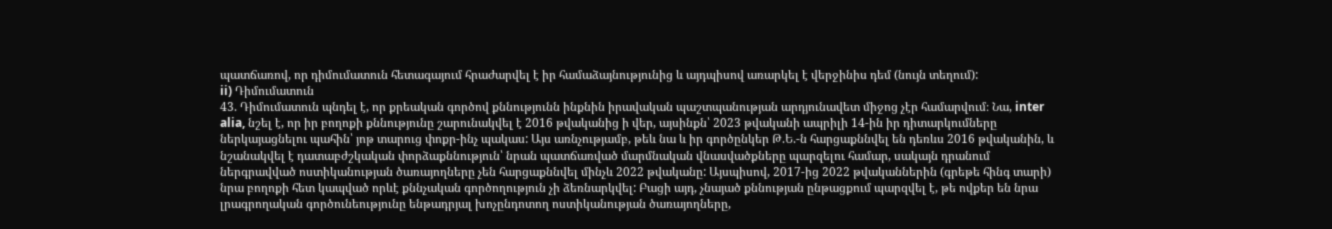պատճառով, որ դիմումատուն հետագայում հրաժարվել է իր համաձայնությունից և այդպիսով առարկել է վերջինիս դեմ (նույն տեղում):
ii) Դիմումատուն
43. Դիմումատուն պնդել է, որ քրեական գործով քննությունն ինքնին իրավական պաշտպանության արդյունավետ միջոց չէր համարվում։ Նա, inter alia, նշել է, որ իր բողոքի քննությունը շարունակվել է 2016 թվականից ի վեր, այսինքն՝ 2023 թվականի ապրիլի 14-ին իր դիտարկումները ներկայացնելու պահին՝ յոթ տարուց փոքր-ինչ պակաս: Այս առնչությամբ, թեև նա և իր գործընկեր Թ.Ե.-ն հարցաքննվել են դեռևս 2016 թվականին, և նշանակվել է դատաբժշկական փորձաքննություն՝ նրան պատճառված մարմնական վնասվածքները պարզելու համար, սակայն դրանում ներգրավված ոստիկանության ծառայողները չեն հարցաքննվել մինչև 2022 թվականը: Այսպիսով, 2017-ից 2022 թվականներին (գրեթե հինգ տարի) նրա բողոքի հետ կապված որևէ քննչական գործողություն չի ձեռնարկվել: Բացի այդ, չնայած քննության ընթացքում պարզվել է, թե ովքեր են նրա լրագրողական գործունեությունը ենթադրյալ խոչընդոտող ոստիկանության ծառայողները,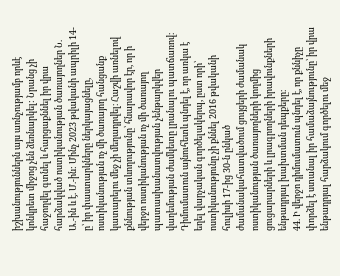իշխանություններն այս առնչությամբ որևէ կոնկրետ միջոց չեն ձեռնարկել: Նրանց չի հաջողվել գտնել և հարցաքննել իր վրա հարձակված ոստիկանության ծառայողներ Ն. Ա.-ին և է. Մ.-ին: Մինչ 2023 թվականի ապրիլի 14-ը՝ իր փաստարկները ներկայացնելը, ոստիկանության ոչ մի ծառայող հանցանք կատարելու մեջ չի մեղադրվել։ Հաշվի առնելով քննության տևողությունը՝ հնարավոր էր, որ ի վերջո ոստիկանության ոչ մի ծառայող պատասխանատվության չենթարկվեր վաղեմության ժամկետը լրանալու պատճառով։ Դիմումատուն այնուհետև պնդել է, որ առկա է եղել վարչական գործելակերպ, ըստ որի՝ ոստիկանությունը չի քննել 2016 թվականի հուլիսի 17-ից 30-ն ընկած ժամանակահատվածում ցույցերի ժամանակ ոստիկանության ծառայողների կողմից ցուցարարների և լրագրողների իրավունքների ենթադրյալ խախտման դեպքերը։
44. Ի վերջո դիմումատուն պնդել է, որ քննիչը փորձել է ստանալ իր համաձայնությունը՝ իր վրա ենթադրյալ հարձակում գործելու մեջ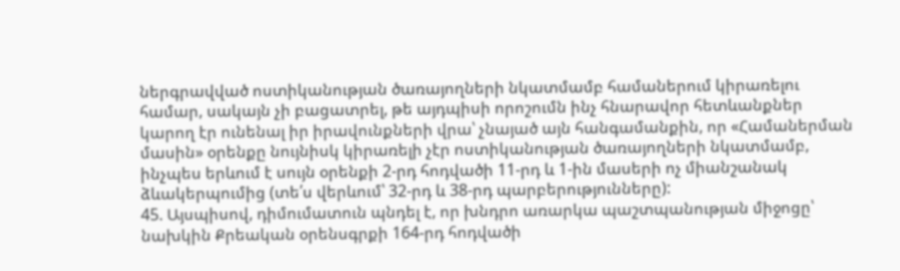ներգրավված ոստիկանության ծառայողների նկատմամբ համաներում կիրառելու համար, սակայն չի բացատրել, թե այդպիսի որոշումն ինչ հնարավոր հետևանքներ կարող էր ունենալ իր իրավունքների վրա՝ չնայած այն հանգամանքին, որ «Համաներման մասին» օրենքը նույնիսկ կիրառելի չէր ոստիկանության ծառայողների նկատմամբ, ինչպես երևում է սույն օրենքի 2-րդ հոդվածի 11-րդ և 1-ին մասերի ոչ միանշանակ ձևակերպումից (տե՛ս վերևում՝ 32-րդ և 38-րդ պարբերությունները):
45. Այսպիսով, դիմումատուն պնդել է, որ խնդրո առարկա պաշտպանության միջոցը՝ նախկին Քրեական օրենսգրքի 164-րդ հոդվածի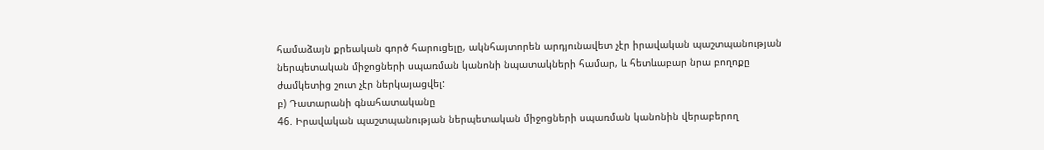համաձայն քրեական գործ հարուցելը, ակնհայտորեն արդյունավետ չէր իրավական պաշտպանության ներպետական միջոցների սպառման կանոնի նպատակների համար, և հետևաբար նրա բողոքը ժամկետից շուտ չէր ներկայացվել:
բ) Դատարանի գնահատականը
46. Իրավական պաշտպանության ներպետական միջոցների սպառման կանոնին վերաբերող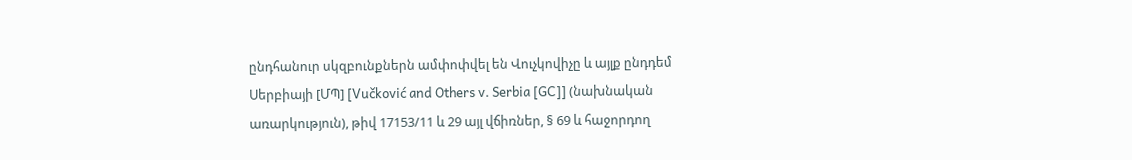ընդհանուր սկզբունքներն ամփոփվել են Վուչկովիչը և այլք ընդդեմ Սերբիայի [ՄՊ] [Vučković and Others v. Serbia [GC]] (նախնական առարկություն), թիվ 17153/11 և 29 այլ վճիռներ, § 69 և հաջորդող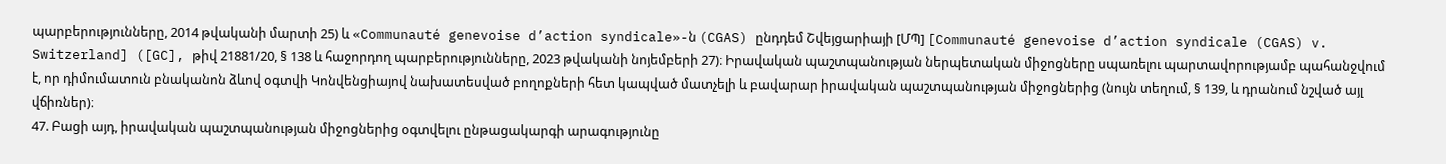պարբերությունները, 2014 թվականի մարտի 25) և «Communauté genevoise d’action syndicale»-ն (CGAS) ընդդեմ Շվեյցարիայի [ՄՊ] [Communauté genevoise d’action syndicale (CGAS) v. Switzerland] ([GC], թիվ 21881/20, § 138 և հաջորդող պարբերությունները, 2023 թվականի նոյեմբերի 27)։ Իրավական պաշտպանության ներպետական միջոցները սպառելու պարտավորությամբ պահանջվում է, որ դիմումատուն բնականոն ձևով օգտվի Կոնվենցիայով նախատեսված բողոքների հետ կապված մատչելի և բավարար իրավական պաշտպանության միջոցներից (նույն տեղում, § 139, և դրանում նշված այլ վճիռներ)։
47. Բացի այդ, իրավական պաշտպանության միջոցներից օգտվելու ընթացակարգի արագությունը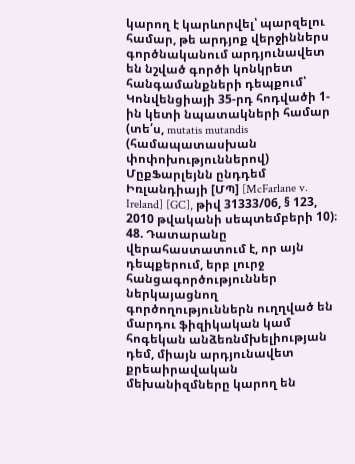կարող է կարևորվել՝ պարզելու համար, թե արդյոք վերջիններս գործնականում արդյունավետ են նշված գործի կոնկրետ հանգամանքների դեպքում՝ Կոնվենցիայի 35-րդ հոդվածի 1-ին կետի նպատակների համար (տե՛ս, mutatis mutandis (համապատասխան փոփոխություններով) ՄըքՖարլեյնն ընդդեմ Իռլանդիայի [ՄՊ] [McFarlane v. Ireland] [GC], թիվ 31333/06, § 123, 2010 թվականի սեպտեմբերի 10)։
48. Դատարանը վերահաստատում է, որ այն դեպքերում, երբ լուրջ հանցագործություններ ներկայացնող գործողություններն ուղղված են մարդու ֆիզիկական կամ հոգեկան անձեռնմխելիության դեմ, միայն արդյունավետ քրեաիրավական մեխանիզմները կարող են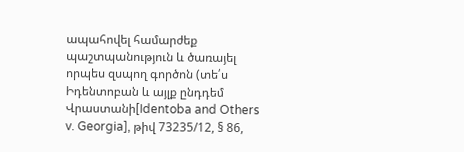ապահովել համարժեք պաշտպանություն և ծառայել որպես զսպող գործոն (տե՛ս Իդենտոբան և այլք ընդդեմ Վրաստանի[Identoba and Others v. Georgia], թիվ 73235/12, § 86,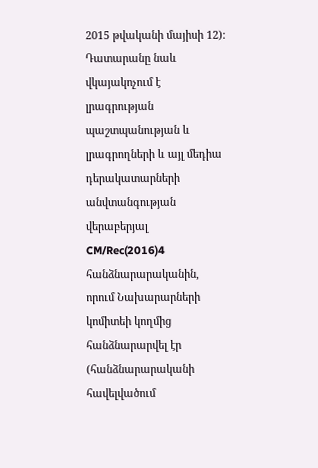2015 թվականի մայիսի 12): Դատարանը նաև վկայակոչում է լրագրության պաշտպանության և լրագրողների և այլ մեդիա դերակատարների անվտանգության վերաբերյալ CM/Rec(2016)4 հանձնարարականին, որում Նախարարների կոմիտեի կողմից հանձնարարվել էր (հանձնարարականի հավելվածում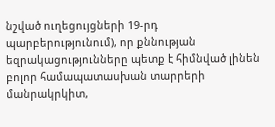նշված ուղեցույցների 19-րդ պարբերությունում), որ քննության եզրակացությունները պետք է հիմնված լինեն բոլոր համապատասխան տարրերի մանրակրկիտ,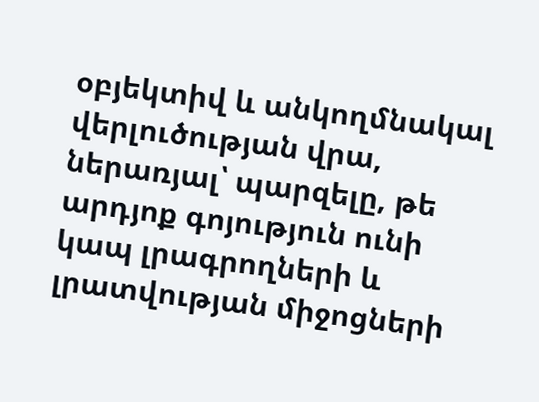օբյեկտիվ և անկողմնակալ վերլուծության վրա, ներառյալ՝ պարզելը, թե արդյոք գոյություն ունի կապ լրագրողների և լրատվության միջոցների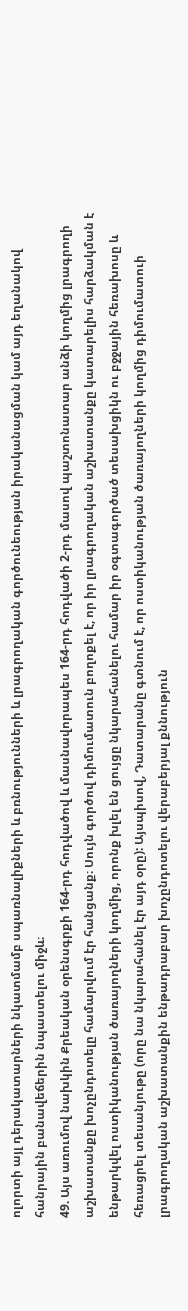ոլորտի այլ դերակատարների նկատմամբ սպառնալիքների և բռնությունների և լրագրողական գործունեության իրականացման կամ այդ եղանակով հանրային բանավեճերին նպաստելու միջև։
49. Այս առումով նախկին Քրեական օրենսգրքի 164-րդ հոդվածով և մասնավորապես 164-րդ հոդվածի 2-րդ մասով պաշտոնատար անձի կողմից լրագրողի աշխատանքը խոչընդոտելը համարվում էր հանցանք։ Սույն գործով դիմումատուն բողոքել է, որ իր լրագրողական աշխատանքը կատարելիս հարձակման է ենթարկվել ոստիկանության ծառայողների կողմից, որոնք խլել են ցույցը նկարահանելու համար իր օգտագործած տեսախցիկն ու բջջային հեռախոսը և հեռացրել տեսանյութը (որը նա նկարահանել էր այդ օրը): Այսպիսով, Դատարանը գտնում է, որ ոստիկանության ծառայողների կողմից դիմումատուի լրագրողական աշխատանքին ենթադրաբար խոչընդոտելու վերաբերյալ քննություն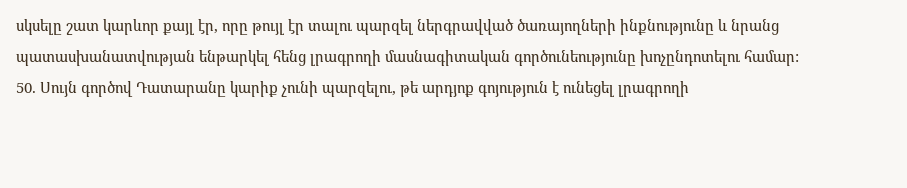սկսելը շատ կարևոր քայլ էր, որը թույլ էր տալու պարզել ներգրավված ծառայողների ինքնությունը և նրանց պատասխանատվության ենթարկել հենց լրագրողի մասնագիտական գործունեությունը խոչընդոտելու համար:
50. Սույն գործով Դատարանը կարիք չունի պարզելու, թե արդյոք գոյություն է ունեցել լրագրողի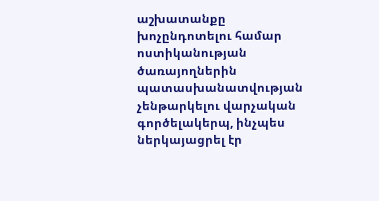աշխատանքը խոչընդոտելու համար ոստիկանության ծառայողներին պատասխանատվության չենթարկելու վարչական գործելակերպ, ինչպես ներկայացրել էր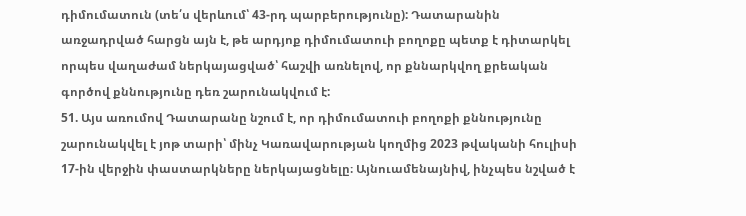դիմումատուն (տե՛ս վերևում՝ 43-րդ պարբերությունը): Դատարանին առջադրված հարցն այն է, թե արդյոք դիմումատուի բողոքը պետք է դիտարկել որպես վաղաժամ ներկայացված՝ հաշվի առնելով, որ քննարկվող քրեական գործով քննությունը դեռ շարունակվում է:
51. Այս առումով Դատարանը նշում է, որ դիմումատուի բողոքի քննությունը շարունակվել է յոթ տարի՝ մինչ Կառավարության կողմից 2023 թվականի հուլիսի 17-ին վերջին փաստարկները ներկայացնելը։ Այնուամենայնիվ, ինչպես նշված է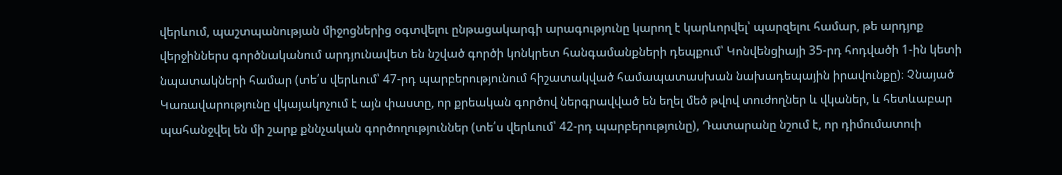վերևում, պաշտպանության միջոցներից օգտվելու ընթացակարգի արագությունը կարող է կարևորվել՝ պարզելու համար, թե արդյոք վերջիններս գործնականում արդյունավետ են նշված գործի կոնկրետ հանգամանքների դեպքում՝ Կոնվենցիայի 35-րդ հոդվածի 1-ին կետի նպատակների համար (տե՛ս վերևում՝ 47-րդ պարբերությունում հիշատակված համապատասխան նախադեպային իրավունքը)։ Չնայած Կառավարությունը վկայակոչում է այն փաստը, որ քրեական գործով ներգրավված են եղել մեծ թվով տուժողներ և վկաներ, և հետևաբար պահանջվել են մի շարք քննչական գործողություններ (տե՛ս վերևում՝ 42-րդ պարբերությունը), Դատարանը նշում է, որ դիմումատուի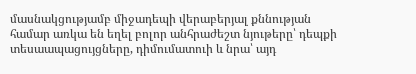մասնակցությամբ միջադեպի վերաբերյալ քննության համար առկա են եղել բոլոր անհրաժեշտ նյութերը՝ դեպքի տեսաապացույցները, դիմումատուի և նրա՝ այդ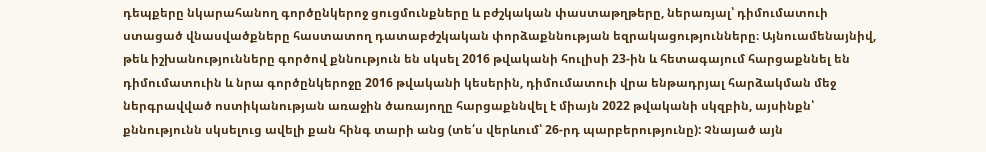դեպքերը նկարահանող գործընկերոջ ցուցմունքները և բժշկական փաստաթղթերը, ներառյալ՝ դիմումատուի ստացած վնասվածքները հաստատող դատաբժշկական փորձաքննության եզրակացությունները։ Այնուամենայնիվ, թեև իշխանությունները գործով քննություն են սկսել 2016 թվականի հուլիսի 23-ին և հետագայում հարցաքննել են դիմումատուին և նրա գործընկերոջը 2016 թվականի կեսերին, դիմումատուի վրա ենթադրյալ հարձակման մեջ ներգրավված ոստիկանության առաջին ծառայողը հարցաքննվել է միայն 2022 թվականի սկզբին, այսինքն՝ քննությունն սկսելուց ավելի քան հինգ տարի անց (տե՛ս վերևում՝ 26-րդ պարբերությունը): Չնայած այն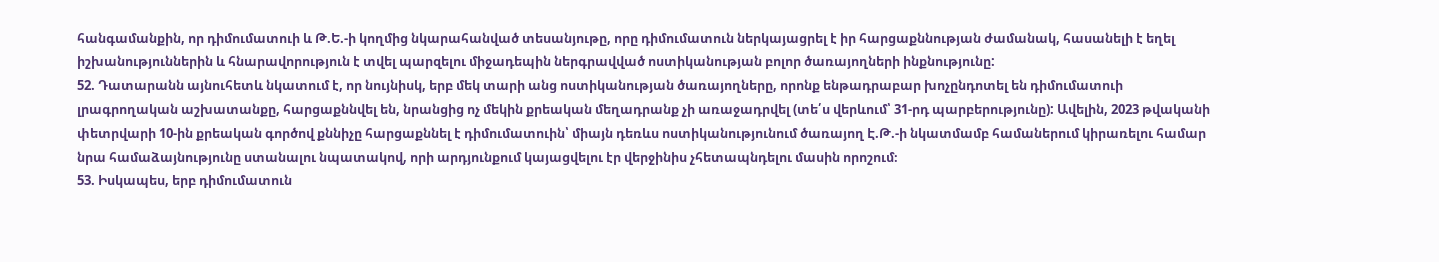հանգամանքին, որ դիմումատուի և Թ.Ե.-ի կողմից նկարահանված տեսանյութը, որը դիմումատուն ներկայացրել է իր հարցաքննության ժամանակ, հասանելի է եղել իշխանություններին և հնարավորություն է տվել պարզելու միջադեպին ներգրավված ոստիկանության բոլոր ծառայողների ինքնությունը:
52. Դատարանն այնուհետև նկատում է, որ նույնիսկ, երբ մեկ տարի անց ոստիկանության ծառայողները, որոնք ենթադրաբար խոչընդոտել են դիմումատուի լրագրողական աշխատանքը, հարցաքննվել են, նրանցից ոչ մեկին քրեական մեղադրանք չի առաջադրվել (տե՛ս վերևում՝ 31-րդ պարբերությունը): Ավելին, 2023 թվականի փետրվարի 10-ին քրեական գործով քննիչը հարցաքննել է դիմումատուին՝ միայն դեռևս ոստիկանությունում ծառայող Է.Թ.-ի նկատմամբ համաներում կիրառելու համար նրա համաձայնությունը ստանալու նպատակով, որի արդյունքում կայացվելու էր վերջինիս չհետապնդելու մասին որոշում։
53. Իսկապես, երբ դիմումատուն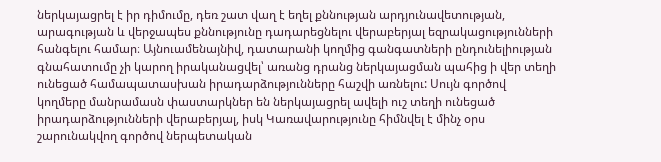ներկայացրել է իր դիմումը, դեռ շատ վաղ է եղել քննության արդյունավետության, արագության և վերջապես քննությունը դադարեցնելու վերաբերյալ եզրակացությունների հանգելու համար։ Այնուամենայնիվ, դատարանի կողմից գանգատների ընդունելիության գնահատումը չի կարող իրականացվել՝ առանց դրանց ներկայացման պահից ի վեր տեղի ունեցած համապատասխան իրադարձությունները հաշվի առնելու: Սույն գործով կողմերը մանրամասն փաստարկներ են ներկայացրել ավելի ուշ տեղի ունեցած իրադարձությունների վերաբերյալ, իսկ Կառավարությունը հիմնվել է մինչ օրս շարունակվող գործով ներպետական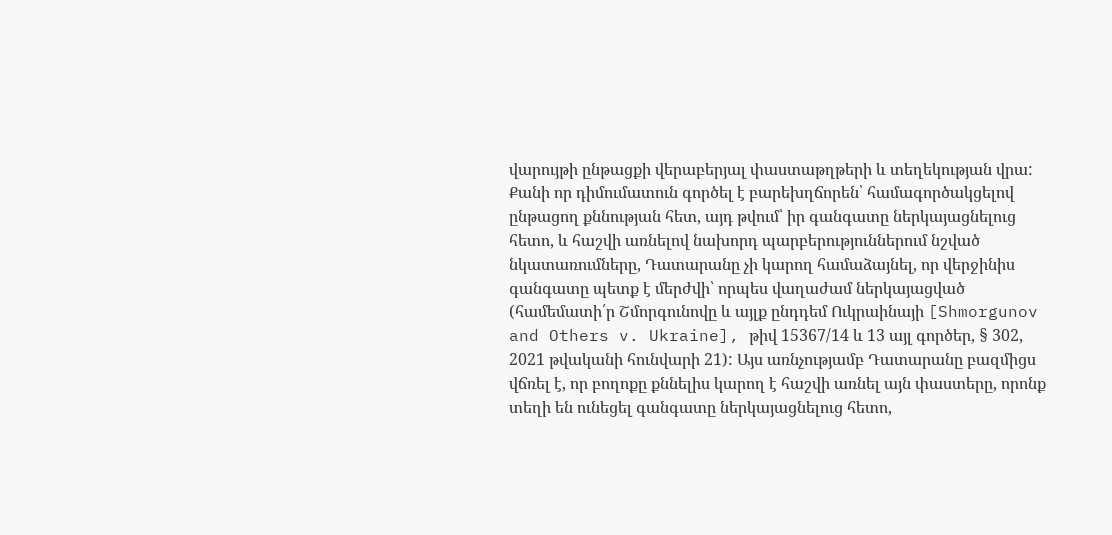վարույթի ընթացքի վերաբերյալ փաստաթղթերի և տեղեկության վրա: Քանի որ դիմումատուն գործել է բարեխղճորեն՝ համագործակցելով ընթացող քննության հետ, այդ թվում՝ իր գանգատը ներկայացնելուց հետո, և հաշվի առնելով նախորդ պարբերություններում նշված նկատառումները, Դատարանը չի կարող համաձայնել, որ վերջինիս գանգատը պետք է մերժվի՝ որպես վաղաժամ ներկայացված (համեմատի՛ր Շմորգունովը և այլք ընդդեմ Ուկրաինայի [Shmorgunov and Others v. Ukraine], թիվ 15367/14 և 13 այլ գործեր, § 302, 2021 թվականի հունվարի 21): Այս առնչությամբ Դատարանը բազմիցս վճռել է, որ բողոքը քննելիս կարող է հաշվի առնել այն փաստերը, որոնք տեղի են ունեցել գանգատը ներկայացնելուց հետո,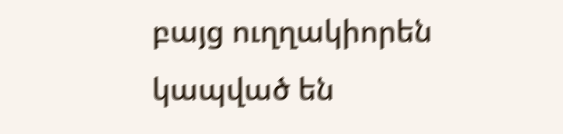բայց ուղղակիորեն կապված են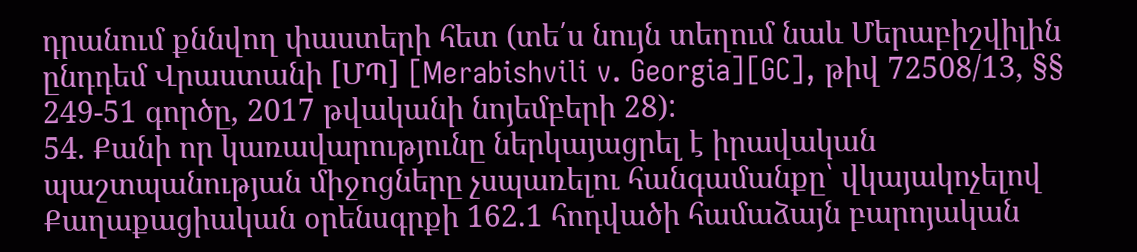դրանում քննվող փաստերի հետ (տե՛ս նույն տեղում նաև Մերաբիշվիլին ընդդեմ Վրաստանի [ՄՊ] [Merabishvili v. Georgia][GC], թիվ 72508/13, §§ 249-51 գործը, 2017 թվականի նոյեմբերի 28):
54. Քանի որ կառավարությունը ներկայացրել է իրավական պաշտպանության միջոցները չսպառելու հանգամանքը՝ վկայակոչելով Քաղաքացիական օրենսգրքի 162.1 հոդվածի համաձայն բարոյական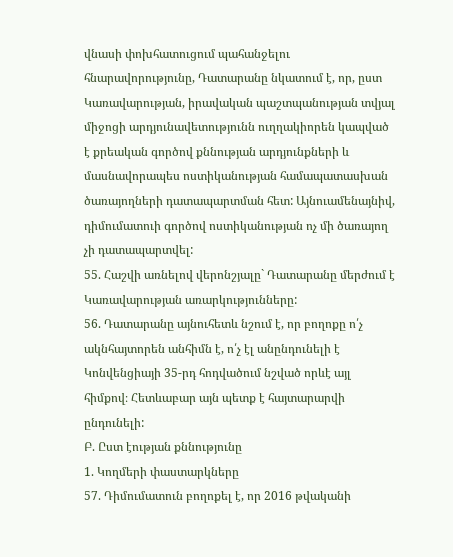վնասի փոխհատուցում պահանջելու հնարավորությունը, Դատարանը նկատում է, որ, ըստ Կառավարության, իրավական պաշտպանության տվյալ միջոցի արդյունավետությունն ուղղակիորեն կապված է քրեական գործով քննության արդյունքների և մասնավորապես ոստիկանության համապատասխան ծառայողների դատապարտման հետ: Այնուամենայնիվ, դիմումատուի գործով ոստիկանության ոչ մի ծառայող չի դատապարտվել:
55. Հաշվի առնելով վերոնշյալը` Դատարանը մերժում է Կառավարության առարկությունները:
56. Դատարանը այնուհետև նշում է, որ բողոքը ո՛չ ակնհայտորեն անհիմն է, ո՛չ էլ անընդունելի է Կոնվենցիայի 35-րդ հոդվածում նշված որևէ այլ հիմքով։ Հետևաբար այն պետք է հայտարարվի ընդունելի:
Բ. Ըստ էության քննությունը
1. Կողմերի փաստարկները
57. Դիմումատուն բողոքել է, որ 2016 թվականի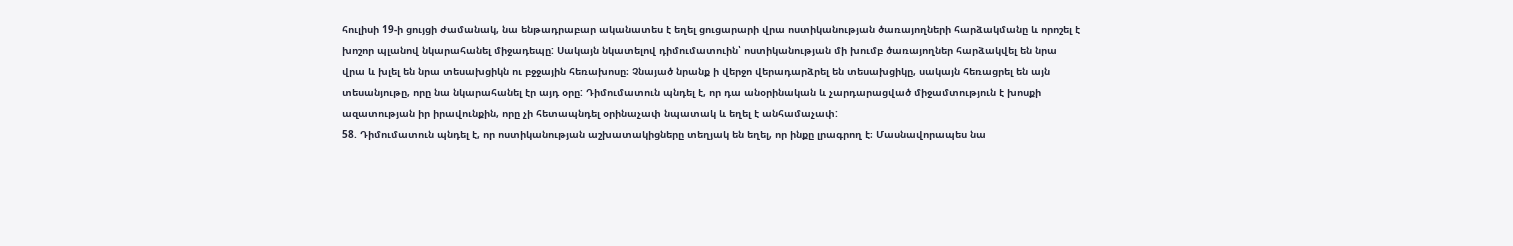հուլիսի 19-ի ցույցի ժամանակ, նա ենթադրաբար ականատես է եղել ցուցարարի վրա ոստիկանության ծառայողների հարձակմանը և որոշել է խոշոր պլանով նկարահանել միջադեպը: Սակայն նկատելով դիմումատուին՝ ոստիկանության մի խումբ ծառայողներ հարձակվել են նրա վրա և խլել են նրա տեսախցիկն ու բջջային հեռախոսը։ Չնայած նրանք ի վերջո վերադարձրել են տեսախցիկը, սակայն հեռացրել են այն տեսանյութը, որը նա նկարահանել էր այդ օրը: Դիմումատուն պնդել է, որ դա անօրինական և չարդարացված միջամտություն է խոսքի ազատության իր իրավունքին, որը չի հետապնդել օրինաչափ նպատակ և եղել է անհամաչափ:
58. Դիմումատուն պնդել է, որ ոստիկանության աշխատակիցները տեղյակ են եղել, որ ինքը լրագրող է։ Մասնավորապես նա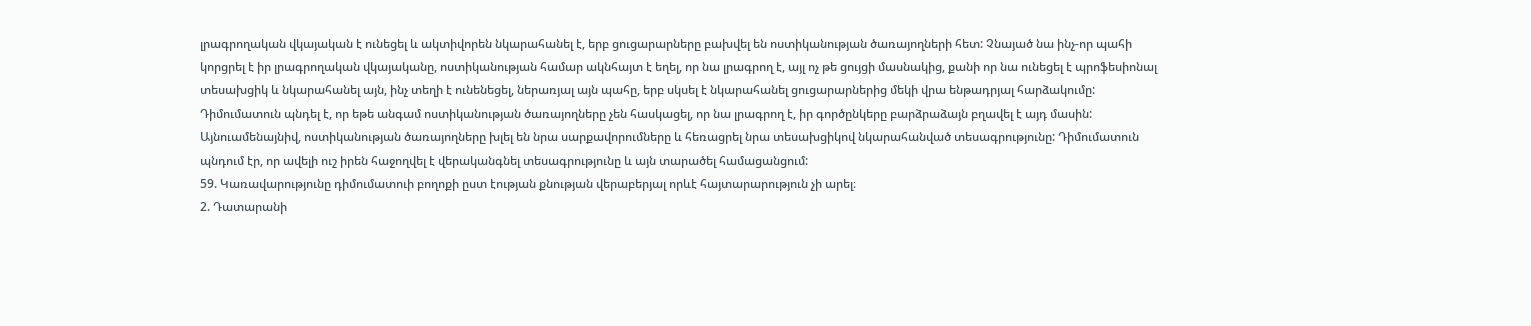լրագրողական վկայական է ունեցել և ակտիվորեն նկարահանել է, երբ ցուցարարները բախվել են ոստիկանության ծառայողների հետ: Չնայած նա ինչ-որ պահի կորցրել է իր լրագրողական վկայականը, ոստիկանության համար ակնհայտ է եղել, որ նա լրագրող է, այլ ոչ թե ցույցի մասնակից, քանի որ նա ունեցել է պրոֆեսիոնալ տեսախցիկ և նկարահանել այն, ինչ տեղի է ունենեցել, ներառյալ այն պահը, երբ սկսել է նկարահանել ցուցարարներից մեկի վրա ենթադրյալ հարձակումը: Դիմումատուն պնդել է, որ եթե անգամ ոստիկանության ծառայողները չեն հասկացել, որ նա լրագրող է, իր գործընկերը բարձրաձայն բղավել է այդ մասին: Այնուամենայնիվ, ոստիկանության ծառայողները խլել են նրա սարքավորումները և հեռացրել նրա տեսախցիկով նկարահանված տեսագրությունը: Դիմումատուն պնդում էր, որ ավելի ուշ իրեն հաջողվել է վերականգնել տեսագրությունը և այն տարածել համացանցում:
59. Կառավարությունը դիմումատուի բողոքի ըստ էության քնության վերաբերյալ որևէ հայտարարություն չի արել։
2. Դատարանի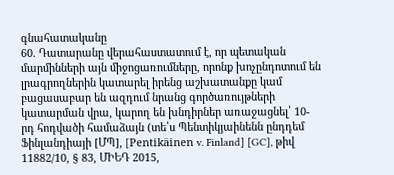գնահատականը
60. Դատարանը վերահաստատում է, որ պետական մարմինների այն միջոցառումները, որոնք խոչընդոտում են լրագրողներին կատարել իրենց աշխատանքը կամ բացասաբար են ազդում նրանց գործառույթների կատարման վրա, կարող են խնդիրներ առաջացնել՝ 10-րդ հոդվածի համաձայն (տե՛ս Պենտիկյաինենն ընդդեմ Ֆինլանդիայի [ՄՊ], [Pentikäinen v. Finland] [GC], թիվ 11882/10, § 83, ՄԻԵԴ 2015,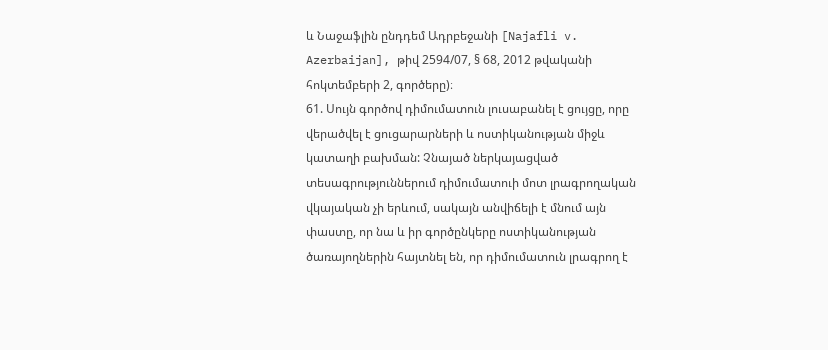և Նաջաֆլին ընդդեմ Ադրբեջանի [Najafli v. Azerbaijan], թիվ 2594/07, § 68, 2012 թվականի հոկտեմբերի 2, գործերը)։
61. Սույն գործով դիմումատուն լուսաբանել է ցույցը, որը վերածվել է ցուցարարների և ոստիկանության միջև կատաղի բախման: Չնայած ներկայացված տեսագրություններում դիմումատուի մոտ լրագրողական վկայական չի երևում, սակայն անվիճելի է մնում այն փաստը, որ նա և իր գործընկերը ոստիկանության ծառայողներին հայտնել են, որ դիմումատուն լրագրող է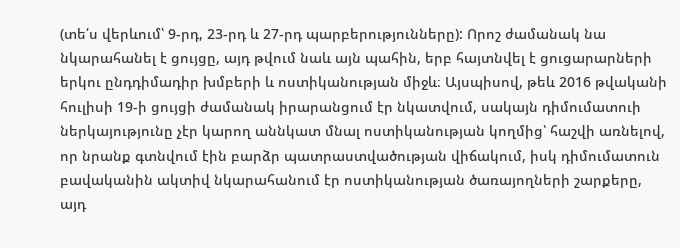(տե՛ս վերևում՝ 9-րդ, 23-րդ և 27-րդ պարբերությունները): Որոշ ժամանակ նա նկարահանել է ցույցը, այդ թվում նաև այն պահին, երբ հայտնվել է ցուցարարների երկու ընդդիմադիր խմբերի և ոստիկանության միջև։ Այսպիսով, թեև 2016 թվականի հուլիսի 19-ի ցույցի ժամանակ իրարանցում էր նկատվում, սակայն դիմումատուի ներկայությունը չէր կարող աննկատ մնալ ոստիկանության կողմից՝ հաշվի առնելով, որ նրանք գտնվում էին բարձր պատրաստվածության վիճակում, իսկ դիմումատուն բավականին ակտիվ նկարահանում էր ոստիկանության ծառայողների շարքերը, այդ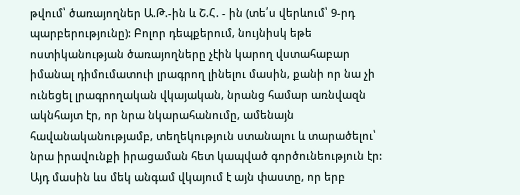թվում՝ ծառայողներ Ա.Թ.-ին և Շ.Հ. - ին (տե՛ս վերևում՝ 9-րդ պարբերությունը): Բոլոր դեպքերում, նույնիսկ եթե ոստիկանության ծառայողները չէին կարող վստահաբար իմանալ դիմումատուի լրագրող լինելու մասին, քանի որ նա չի ունեցել լրագրողական վկայական, նրանց համար առնվազն ակնհայտ էր, որ նրա նկարահանումը, ամենայն հավանականությամբ, տեղեկություն ստանալու և տարածելու՝ նրա իրավունքի իրացաման հետ կապված գործունեություն էր: Այդ մասին ևս մեկ անգամ վկայում է այն փաստը, որ երբ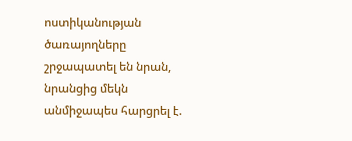ոստիկանության ծառայողները շրջապատել են նրան, նրանցից մեկն անմիջապես հարցրել է.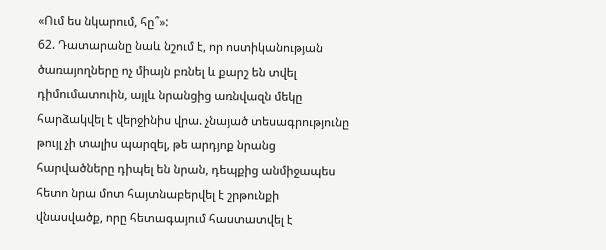«Ում ես նկարում, հը՞»:
62. Դատարանը նաև նշում է, որ ոստիկանության ծառայողները ոչ միայն բռնել և քարշ են տվել դիմումատուին, այլև նրանցից առնվազն մեկը հարձակվել է վերջինիս վրա. չնայած տեսագրությունը թույլ չի տալիս պարզել, թե արդյոք նրանց հարվածները դիպել են նրան, դեպքից անմիջապես հետո նրա մոտ հայտնաբերվել է շրթունքի վնասվածք, որը հետագայում հաստատվել է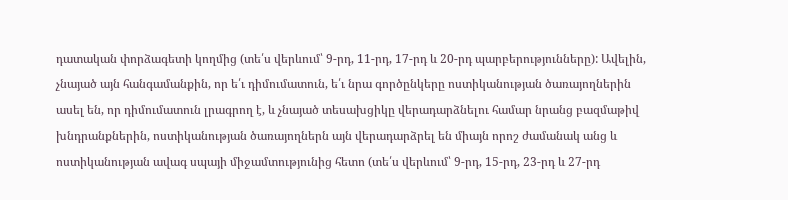դատական փորձագետի կողմից (տե՛ս վերևում՝ 9-րդ, 11-րդ, 17-րդ և 20-րդ պարբերությունները): Ավելին, չնայած այն հանգամանքին, որ ե՛ւ դիմումատուն, ե՛ւ նրա գործընկերը ոստիկանության ծառայողներին ասել են, որ դիմումատուն լրագրող է, և չնայած տեսախցիկը վերադարձնելու համար նրանց բազմաթիվ խնդրանքներին, ոստիկանության ծառայողներն այն վերադարձրել են միայն որոշ ժամանակ անց և ոստիկանության ավագ սպայի միջամտությունից հետո (տե՛ս վերևում՝ 9-րդ, 15-րդ, 23-րդ և 27-րդ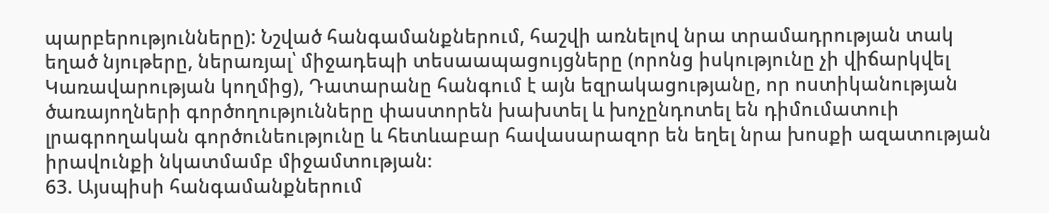պարբերությունները): Նշված հանգամանքներում, հաշվի առնելով նրա տրամադրության տակ եղած նյութերը, ներառյալ՝ միջադեպի տեսաապացույցները (որոնց իսկությունը չի վիճարկվել Կառավարության կողմից), Դատարանը հանգում է այն եզրակացությանը, որ ոստիկանության ծառայողների գործողությունները փաստորեն խախտել և խոչընդոտել են դիմումատուի լրագրողական գործունեությունը և հետևաբար հավասարազոր են եղել նրա խոսքի ազատության իրավունքի նկատմամբ միջամտության։
63. Այսպիսի հանգամանքներում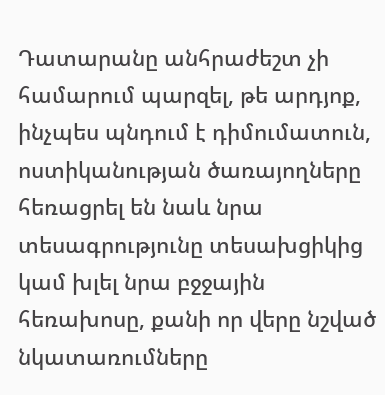Դատարանը անհրաժեշտ չի համարում պարզել, թե արդյոք, ինչպես պնդում է դիմումատուն, ոստիկանության ծառայողները հեռացրել են նաև նրա տեսագրությունը տեսախցիկից կամ խլել նրա բջջային հեռախոսը, քանի որ վերը նշված նկատառումները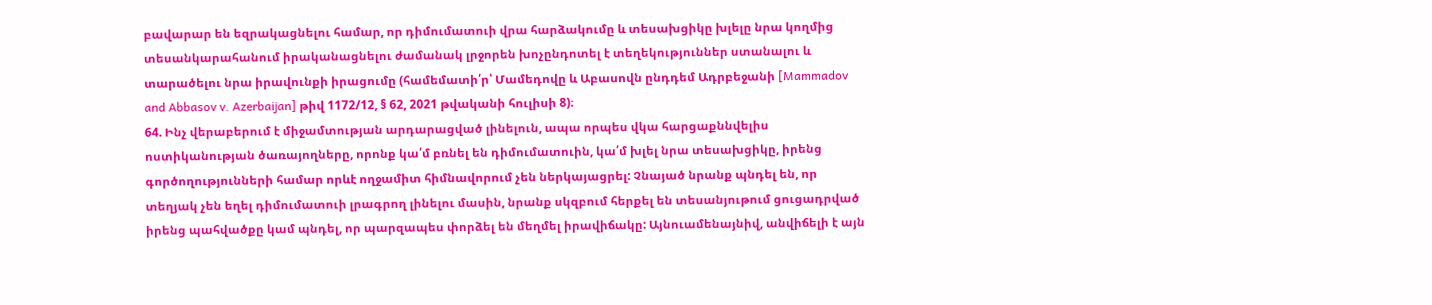բավարար են եզրակացնելու համար, որ դիմումատուի վրա հարձակումը և տեսախցիկը խլելը նրա կողմից տեսանկարահանում իրականացնելու ժամանակ լրջորեն խոչընդոտել է տեղեկություններ ստանալու և տարածելու նրա իրավունքի իրացումը (համեմատի՛ր՝ Մամեդովը և Աբասովն ընդդեմ Ադրբեջանի [Mammadov and Abbasov v. Azerbaijan] թիվ 1172/12, § 62, 2021 թվականի հուլիսի 8)։
64. Ինչ վերաբերում է միջամտության արդարացված լինելուն, ապա որպես վկա հարցաքննվելիս ոստիկանության ծառայողները, որոնք կա՛մ բռնել են դիմումատուին, կա՛մ խլել նրա տեսախցիկը, իրենց գործողությունների համար որևէ ողջամիտ հիմնավորում չեն ներկայացրել: Չնայած նրանք պնդել են, որ տեղյակ չեն եղել դիմումատուի լրագրող լինելու մասին, նրանք սկզբում հերքել են տեսանյութում ցուցադրված իրենց պահվածքը կամ պնդել, որ պարզապես փորձել են մեղմել իրավիճակը: Այնուամենայնիվ, անվիճելի է այն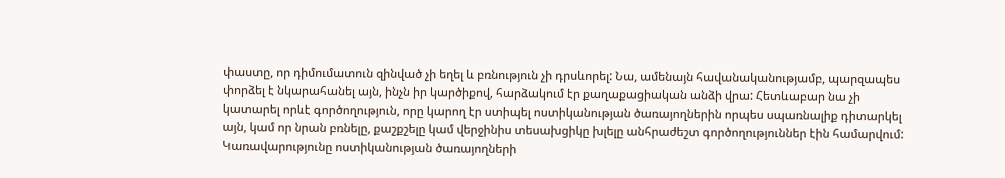փաստը, որ դիմումատուն զինված չի եղել և բռնություն չի դրսևորել: Նա, ամենայն հավանականությամբ, պարզապես փորձել է նկարահանել այն, ինչն իր կարծիքով, հարձակում էր քաղաքացիական անձի վրա: Հետևաբար նա չի կատարել որևէ գործողություն, որը կարող էր ստիպել ոստիկանության ծառայողներին որպես սպառնալիք դիտարկել այն, կամ որ նրան բռնելը, քաշքշելը կամ վերջինիս տեսախցիկը խլելը անհրաժեշտ գործողություններ էին համարվում: Կառավարությունը ոստիկանության ծառայողների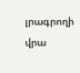լրագրողի վրա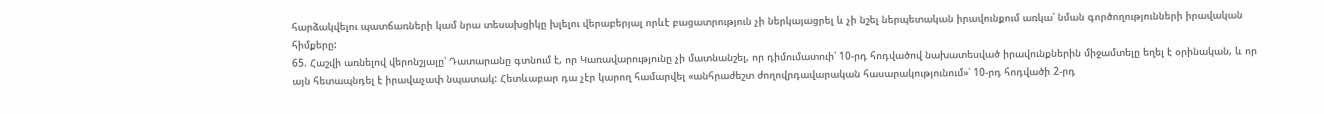հարձակվելու պատճառների կամ նրա տեսախցիկը խլելու վերաբերյալ որևէ բացատրություն չի ներկայացրել և չի նշել ներպետական իրավունքում առկա՝ նման գործողությունների իրավական հիմքերը:
65. Հաշվի առնելով վերոնշյալը՝ Դատարանը գտնում է, որ Կառավարությունը չի մատնանշել, որ դիմումատուի՝ 10-րդ հոդվածով նախատեսված իրավունքներին միջամտելը եղել է օրինական, և որ այն հետապնդել է իրավաչափ նպատակ: Հետևաբար դա չէր կարող համարվել «անհրաժեշտ ժողովրդավարական հասարակությունում»՝ 10-րդ հոդվածի 2-րդ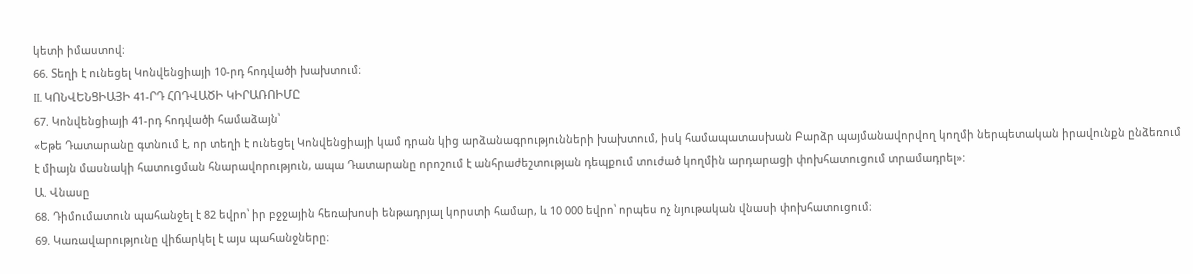կետի իմաստով։
66. Տեղի է ունեցել Կոնվենցիայի 10-րդ հոդվածի խախտում։
II. ԿՈՆՎԵՆՑԻԱՅԻ 41-ՐԴ ՀՈԴՎԱԾԻ ԿԻՐԱՌՈԻՄԸ
67. Կոնվենցիայի 41-րդ հոդվածի համաձայն՝
«Եթե Դատարանը գտնում է, որ տեղի է ունեցել Կոնվենցիայի կամ դրան կից արձանագրությունների խախտում, իսկ համապատասխան Բարձր պայմանավորվող կողմի ներպետական իրավունքն ընձեռում է միայն մասնակի հատուցման հնարավորություն, ապա Դատարանը որոշում է անհրաժեշտության դեպքում տուժած կողմին արդարացի փոխհատուցում տրամադրել»:
Ա. Վնասը
68. Դիմումատուն պահանջել է 82 եվրո՝ իր բջջային հեռախոսի ենթադրյալ կորստի համար, և 10 000 եվրո՝ որպես ոչ նյութական վնասի փոխհատուցում։
69. Կառավարությունը վիճարկել է այս պահանջները։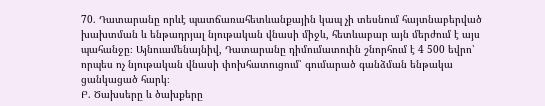70. Դատարանը որևէ պատճառահետևանքային կապ չի տեսնում հայտնաբերված խախտման և ենթադրյալ նյութական վնասի միջև, հետևաբար այն մերժում է այս պահանջը։ Այնուամենայնիվ, Դատարանը դիմումատուին շնորհում է 4 500 եվրո՝ որպես ոչ նյութական վնասի փոխհատուցում՝ գումարած գանձման ենթակա ցանկացած հարկ։
Բ. Ծախսերը և ծախքերը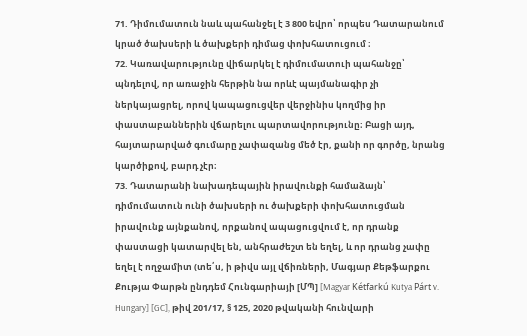71. Դիմումատուն նաև պահանջել է 3 800 եվրո՝ որպես Դատարանում կրած ծախսերի և ծախքերի դիմաց փոխհատուցում ։
72. Կառավարությունը վիճարկել է դիմումատուի պահանջը՝ պնդելով, որ առաջին հերթին նա որևէ պայմանագիր չի ներկայացրել, որով կապացուցվեր վերջինիս կողմից իր փաստաբաններին վճարելու պարտավորությունը։ Բացի այդ, հայտարարված գումարը չափազանց մեծ էր, քանի որ գործը, նրանց կարծիքով, բարդ չէր։
73. Դատարանի նախադեպային իրավունքի համաձայն՝ դիմումատուն ունի ծախսերի ու ծախքերի փոխհատուցման իրավունք այնքանով, որքանով ապացուցվում է, որ դրանք փաստացի կատարվել են, անհրաժեշտ են եղել, և որ դրանց չափը եղել է ողջամիտ (տե՛ս, ի թիվս այլ վճիռների, Մագյար Քեթֆարքու Քությա Փարթն ընդդեմ Հունգարիայի [ՄՊ] [Magyar Kétfarkú Kutya Párt v. Hungary] [GC], թիվ 201/17, § 125, 2020 թվականի հունվարի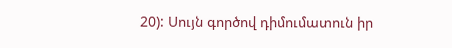20): Սույն գործով դիմումատուն իր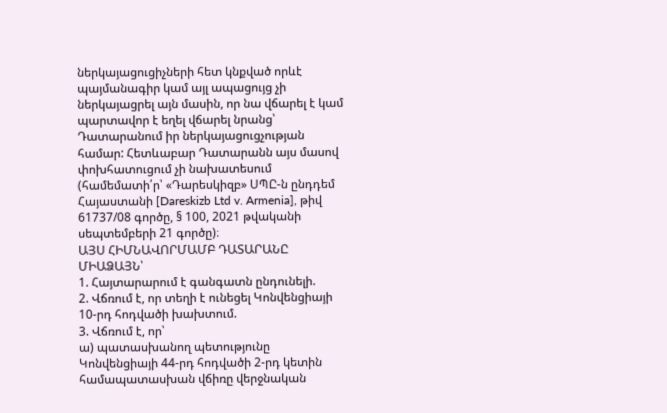ներկայացուցիչների հետ կնքված որևէ պայմանագիր կամ այլ ապացույց չի ներկայացրել այն մասին, որ նա վճարել է կամ պարտավոր է եղել վճարել նրանց՝ Դատարանում իր ներկայացուցչության համար: Հետևաբար Դատարանն այս մասով փոխհատուցում չի նախատեսում (համեմատի՛ր՝ «Դարեսկիզբ» ՍՊԸ-ն ընդդեմ Հայաստանի [Dareskizb Ltd v. Armenia], թիվ 61737/08 գործը, § 100, 2021 թվականի սեպտեմբերի 21 գործը)։
ԱՅՍ ՀԻՄՆԱՎՈՐՄԱՄԲ ԴԱՏԱՐԱՆԸ ՄԻԱՁԱՅՆ՝
1. Հայտարարում է գանգատն ընդունելի.
2. Վճռում է, որ տեղի է ունեցել Կոնվենցիայի 10-րդ հոդվածի խախտում.
3. Վճռում է, որ՝
ա) պատասխանող պետությունը Կոնվենցիայի 44-րդ հոդվածի 2-րդ կետին համապատասխան վճիռը վերջնական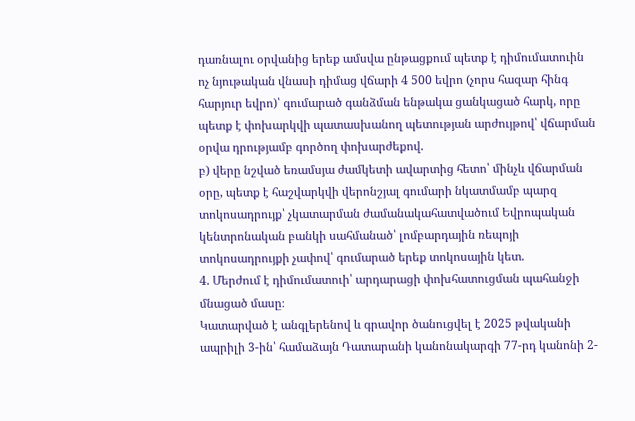դառնալու օրվանից երեք ամսվա ընթացքում պետք է դիմումատուին ոչ նյութական վնասի դիմաց վճարի 4 500 եվրո (չորս հազար հինգ հարյուր եվրո)՝ գումարած գանձման ենթակա ցանկացած հարկ, որը պետք է փոխարկվի պատասխանող պետության արժույթով՝ վճարման օրվա դրությամբ գործող փոխարժեքով.
բ) վերը նշված եռամսյա ժամկետի ավարտից հետո՝ մինչև վճարման օրը, պետք է հաշվարկվի վերոնշյալ գումարի նկատմամբ պարզ տոկոսադրույք՝ չկատարման ժամանակահատվածում Եվրոպական կենտրոնական բանկի սահմանած՝ լոմբարդային ռեպոյի տոկոսադրույքի չափով՝ գումարած երեք տոկոսային կետ.
4. Մերժում է դիմումատուի՝ արդարացի փոխհատուցման պահանջի մնացած մասը։
Կատարված է անգլերենով և գրավոր ծանուցվել է 2025 թվականի ապրիլի 3-ին՝ համաձայն Դատարանի կանոնակարգի 77-րդ կանոնի 2-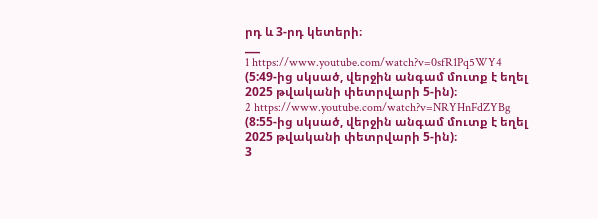րդ և 3-րդ կետերի։
___
1 https://www.youtube.com/watch?v=0sfR1Pq5WY4 (5:49-ից սկսած, վերջին անգամ մուտք է եղել 2025 թվականի փետրվարի 5-ին)։
2 https://www.youtube.com/watch?v=NRYHnFdZYBg (8:55-ից սկսած, վերջին անգամ մուտք է եղել 2025 թվականի փետրվարի 5-ին)։
3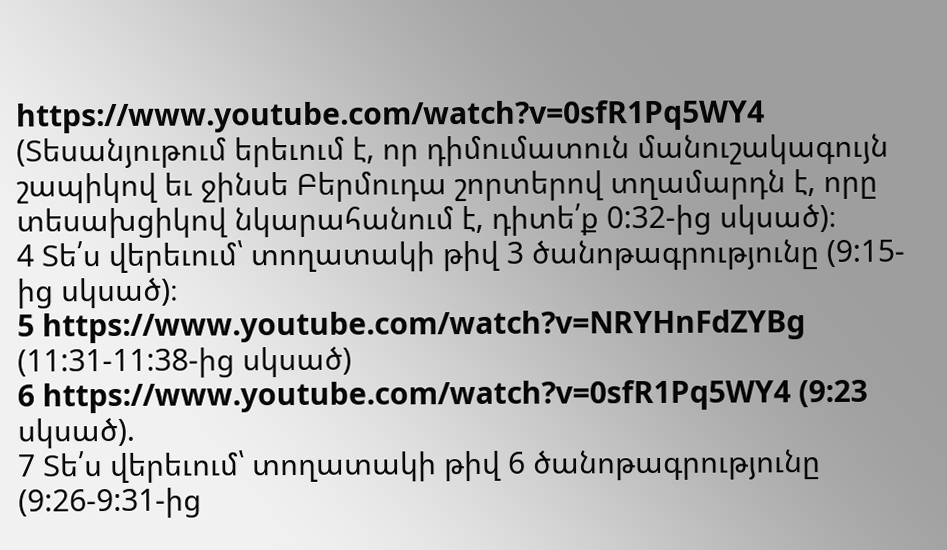https://www.youtube.com/watch?v=0sfR1Pq5WY4 (Տեսանյութում երեւում է, որ դիմումատուն մանուշակագույն շապիկով եւ ջինսե Բերմուդա շորտերով տղամարդն է, որը տեսախցիկով նկարահանում է, դիտե՛ք 0:32-ից սկսած)։
4 Տե՛ս վերեւում՝ տողատակի թիվ 3 ծանոթագրությունը (9:15-ից սկսած)։
5 https://www.youtube.com/watch?v=NRYHnFdZYBg (11:31-11:38-ից սկսած)
6 https://www.youtube.com/watch?v=0sfR1Pq5WY4 (9:23 սկսած).
7 Տե՛ս վերեւում՝ տողատակի թիվ 6 ծանոթագրությունը (9:26-9:31-ից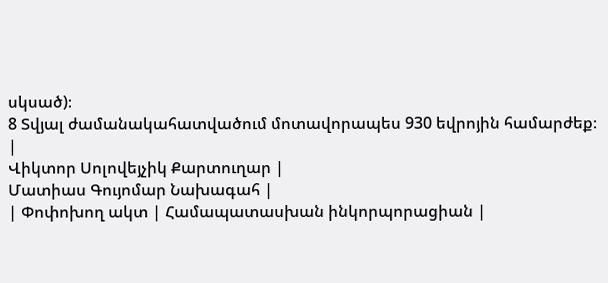սկսած)։
8 Տվյալ ժամանակահատվածում մոտավորապես 930 եվրոյին համարժեք։
|
Վիկտոր Սոլովեյչիկ Քարտուղար |
Մատիաս Գույոմար Նախագահ |
| Փոփոխող ակտ | Համապատասխան ինկորպորացիան |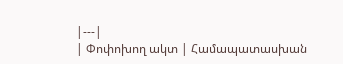|---|
| Փոփոխող ակտ | Համապատասխան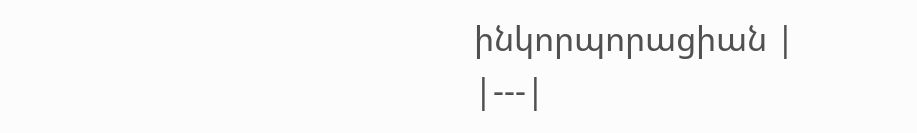ինկորպորացիան |
|---|